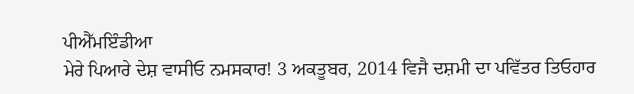ਪੀਐੱਮਇੰਡੀਆ
ਮੇਰੇ ਪਿਆਰੇ ਦੇਸ਼ ਵਾਸੀਓ ਨਮਸਕਾਰ! 3 ਅਕਤੂਬਰ, 2014 ਵਿਜੈ ਦਸ਼ਮੀ ਦਾ ਪਵਿੱਤਰ ਤਿਓਹਾਰ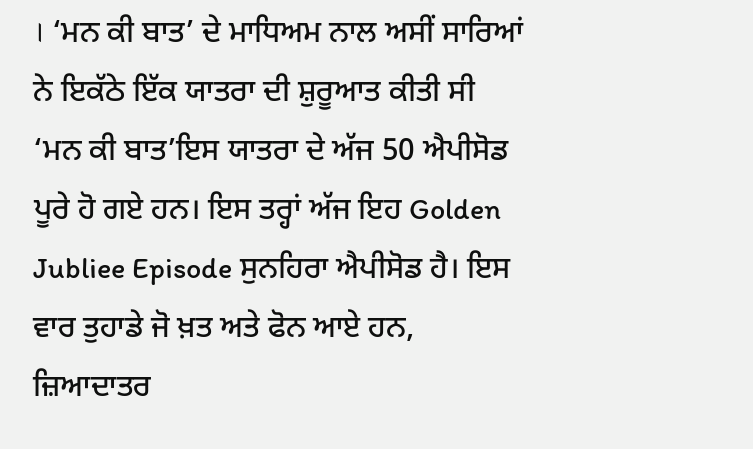। ‘ਮਨ ਕੀ ਬਾਤ’ ਦੇ ਮਾਧਿਅਮ ਨਾਲ ਅਸੀਂ ਸਾਰਿਆਂ ਨੇ ਇਕੱਠੇ ਇੱਕ ਯਾਤਰਾ ਦੀ ਸ਼ੁਰੂਆਤ ਕੀਤੀ ਸੀ ‘ਮਨ ਕੀ ਬਾਤ’ਇਸ ਯਾਤਰਾ ਦੇ ਅੱਜ 50 ਐਪੀਸੋਡ ਪੂਰੇ ਹੋ ਗਏ ਹਨ। ਇਸ ਤਰ੍ਹਾਂ ਅੱਜ ਇਹ Golden Jubliee Episode ਸੁਨਹਿਰਾ ਐਪੀਸੋਡ ਹੈ। ਇਸ ਵਾਰ ਤੁਹਾਡੇ ਜੋ ਖ਼ਤ ਅਤੇ ਫੋਨ ਆਏ ਹਨ, ਜ਼ਿਆਦਾਤਰ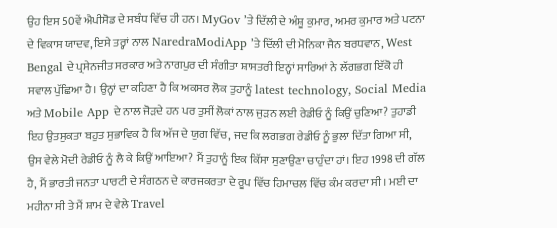ਉਹ ਇਸ 50ਵੇਂ ਐਪੀਸੋਡ ਦੇ ਸਬੰਧ ਵਿੱਚ ਹੀ ਹਨ। MyGov ’ਤੇ ਦਿੱਲੀ ਦੇ ਅੰਸ਼ੂ ਕੁਮਾਰ, ਅਮਰ ਕੁਮਾਰ ਅਤੇ ਪਟਨਾ ਦੇ ਵਿਕਾਸ ਯਾਦਵ, ਇਸੇ ਤਰ੍ਹਾਂ ਨਾਲ NaredraModiApp ’ਤੇ ਦਿੱਲੀ ਦੀ ਮੋਨਿਕਾ ਜੈਨ ਬਰਧਵਾਨ, West Bengal ਦੇ ਪ੍ਰਸੇਨਜੀਤ ਸਰਕਾਰ ਅਤੇ ਨਾਗਪੁਰ ਦੀ ਸੰਗੀਤਾ ਸ਼ਾਸਤਰੀ ਇਨ੍ਹਾਂ ਸਾਰਿਆਂ ਨੇ ਲੱਗਭਗ ਇੱਕੋ ਹੀ ਸਵਾਲ ਪੁੱਛਿਆ ਹੈ। ਉਨ੍ਹਾਂ ਦਾ ਕਹਿਣਾ ਹੈ ਕਿ ਅਕਸਰ ਲੋਕ ਤੁਹਾਨੂੰ latest technology, Social Media ਅਤੇ Mobile App ਦੇ ਨਾਲ ਜੋੜਦੇ ਹਨ ਪਰ ਤੁਸੀਂ ਲੋਕਾਂ ਨਾਲ ਜੁੜਨ ਲਈ ਰੇਡੀਓ ਨੂੰ ਕਿਉਂ ਚੁਣਿਆ? ਤੁਹਾਡੀ ਇਹ ਉਤਸੁਕਤਾ ਬਹੁਤ ਸੁਭਾਵਿਕ ਹੈ ਕਿ ਅੱਜ ਦੇ ਯੁਗ ਵਿੱਚ, ਜਦ ਕਿ ਲਗਭਗ ਰੇਡੀਓ ਨੂੰ ਭੁਲਾ ਦਿੱਤਾ ਗਿਆ ਸੀ, ਉਸ ਵੇਲੇ ਮੋਦੀ ਰੇਡੀਓ ਨੂੰ ਲੈ ਕੇ ਕਿਉਂ ਆਇਆ? ਮੈਂ ਤੁਹਾਨੂੰ ਇਕ ਕਿੱਸਾ ਸੁਣਾਉਣਾ ਚਾਹੁੰਦਾ ਹਾਂ। ਇਹ 1998 ਦੀ ਗੱਲ ਹੈ, ਮੈਂ ਭਾਰਤੀ ਜਨਤਾ ਪਾਰਟੀ ਦੇ ਸੰਗਠਨ ਦੇ ਕਾਰਜਕਰਤਾ ਦੇ ਰੂਪ ਵਿੱਚ ਹਿਮਾਚਲ ਵਿੱਚ ਕੰਮ ਕਰਦਾ ਸੀ। ਮਈ ਦਾ ਮਹੀਨਾ ਸੀ ਤੇ ਮੈਂ ਸ਼ਾਮ ਦੇ ਵੇਲੇ Travel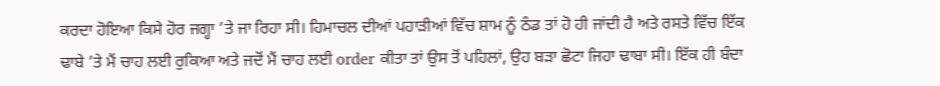ਕਰਦਾ ਹੋਇਆ ਕਿਸੇ ਹੋਰ ਜਗ੍ਹਾ ’ਤੇ ਜਾ ਰਿਹਾ ਸੀ। ਹਿਮਾਚਲ ਦੀਆਂ ਪਹਾੜੀਆਂ ਵਿੱਚ ਸ਼ਾਮ ਨੂੰ ਠੰਡ ਤਾਂ ਹੋ ਹੀ ਜਾਂਦੀ ਹੈ ਅਤੇ ਰਸਤੇ ਵਿੱਚ ਇੱਕ ਢਾਬੇ ’ਤੇ ਮੈਂ ਚਾਹ ਲਈ ਰੁਕਿਆ ਅਤੇ ਜਦੋਂ ਮੈਂ ਚਾਹ ਲਈ order ਕੀਤਾ ਤਾਂ ਉਸ ਤੋਂ ਪਹਿਲਾਂ, ਉਹ ਬੜਾ ਛੋਟਾ ਜਿਹਾ ਢਾਬਾ ਸੀ। ਇੱਕ ਹੀ ਬੰਦਾ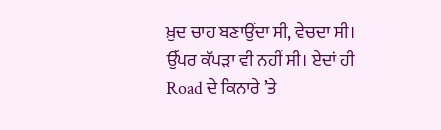ਖ਼ੁਦ ਚਾਹ ਬਣਾਉਂਦਾ ਸੀ, ਵੇਚਦਾ ਸੀ। ਉੱਪਰ ਕੱਪੜਾ ਵੀ ਨਹੀਂ ਸੀ। ਏਦਾਂ ਹੀ Road ਦੇ ਕਿਨਾਰੇ ’ਤੇ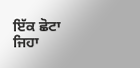ਇੱਕ ਛੋਟਾ ਜਿਹਾ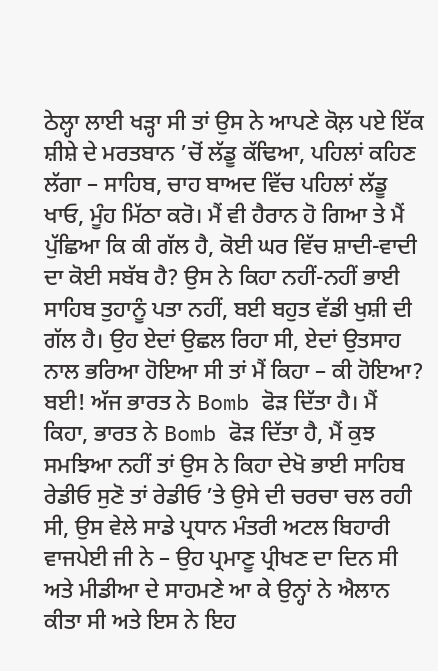ਠੇਲ੍ਹਾ ਲਾਈ ਖੜ੍ਹਾ ਸੀ ਤਾਂ ਉਸ ਨੇ ਆਪਣੇ ਕੋਲ਼ ਪਏ ਇੱਕ ਸ਼ੀਸ਼ੇ ਦੇ ਮਰਤਬਾਨ ’ਚੋਂ ਲੱਡੂ ਕੱਢਿਆ, ਪਹਿਲਾਂ ਕਹਿਣ ਲੱਗਾ – ਸਾਹਿਬ, ਚਾਹ ਬਾਅਦ ਵਿੱਚ ਪਹਿਲਾਂ ਲੱਡੂ ਖਾਓ, ਮੂੰਹ ਮਿੱਠਾ ਕਰੋ। ਮੈਂ ਵੀ ਹੈਰਾਨ ਹੋ ਗਿਆ ਤੇ ਮੈਂ ਪੁੱਛਿਆ ਕਿ ਕੀ ਗੱਲ ਹੈ, ਕੋਈ ਘਰ ਵਿੱਚ ਸ਼ਾਦੀ-ਵਾਦੀ ਦਾ ਕੋਈ ਸਬੱਬ ਹੈ? ਉਸ ਨੇ ਕਿਹਾ ਨਹੀਂ-ਨਹੀਂ ਭਾਈ ਸਾਹਿਬ ਤੁਹਾਨੂੰ ਪਤਾ ਨਹੀਂ, ਬਈ ਬਹੁਤ ਵੱਡੀ ਖੁਸ਼ੀ ਦੀ ਗੱਲ ਹੈ। ਉਹ ਏਦਾਂ ਉਛਲ ਰਿਹਾ ਸੀ, ਏਦਾਂ ਉਤਸਾਹ ਨਾਲ ਭਰਿਆ ਹੋਇਆ ਸੀ ਤਾਂ ਮੈਂ ਕਿਹਾ – ਕੀ ਹੋਇਆ? ਬਈ! ਅੱਜ ਭਾਰਤ ਨੇ Bomb ਫੋੜ ਦਿੱਤਾ ਹੈ। ਮੈਂ ਕਿਹਾ, ਭਾਰਤ ਨੇ Bomb ਫੋੜ ਦਿੱਤਾ ਹੈ, ਮੈਂ ਕੁਝ ਸਮਝਿਆ ਨਹੀਂ ਤਾਂ ਉਸ ਨੇ ਕਿਹਾ ਦੇਖੋ ਭਾਈ ਸਾਹਿਬ ਰੇਡੀਓ ਸੁਣੋ ਤਾਂ ਰੇਡੀਓ ’ਤੇ ਉਸੇ ਦੀ ਚਰਚਾ ਚਲ ਰਹੀ ਸੀ, ਉਸ ਵੇਲੇ ਸਾਡੇ ਪ੍ਰਧਾਨ ਮੰਤਰੀ ਅਟਲ ਬਿਹਾਰੀ ਵਾਜਪੇਈ ਜੀ ਨੇ – ਉਹ ਪ੍ਰਮਾਣੂ ਪ੍ਰੀਖਣ ਦਾ ਦਿਨ ਸੀ ਅਤੇ ਮੀਡੀਆ ਦੇ ਸਾਹਮਣੇ ਆ ਕੇ ਉਨ੍ਹਾਂ ਨੇ ਐਲਾਨ ਕੀਤਾ ਸੀ ਅਤੇ ਇਸ ਨੇ ਇਹ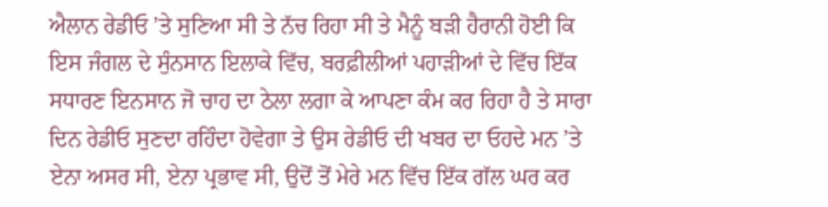ਐਲਾਨ ਰੇਡੀਓ ’ਤੇ ਸੁਣਿਆ ਸੀ ਤੇ ਨੱਚ ਰਿਹਾ ਸੀ ਤੇ ਮੈਨੂੰ ਬੜੀ ਹੈਰਾਨੀ ਹੋਈ ਕਿ ਇਸ ਜੰਗਲ ਦੇ ਸੁੰਨਸਾਨ ਇਲਾਕੇ ਵਿੱਚ, ਬਰਫ਼ੀਲੀਆਂ ਪਹਾੜੀਆਂ ਦੇ ਵਿੱਚ ਇੱਕ ਸਧਾਰਣ ਇਨਸਾਨ ਜੋ ਚਾਹ ਦਾ ਠੇਲਾ ਲਗਾ ਕੇ ਆਪਣਾ ਕੰਮ ਕਰ ਰਿਹਾ ਹੈ ਤੇ ਸਾਰਾ ਦਿਨ ਰੇਡੀਓ ਸੁਣਦਾ ਰਹਿੰਦਾ ਹੋਵੇਗਾ ਤੇ ਉਸ ਰੇਡੀਓ ਦੀ ਖਬਰ ਦਾ ਓਹਦੇ ਮਨ ’ਤੇ ਏਨਾ ਅਸਰ ਸੀ, ਏਨਾ ਪ੍ਰਭਾਵ ਸੀ, ਉਦੋਂ ਤੋਂ ਮੇਰੇ ਮਨ ਵਿੱਚ ਇੱਕ ਗੱਲ ਘਰ ਕਰ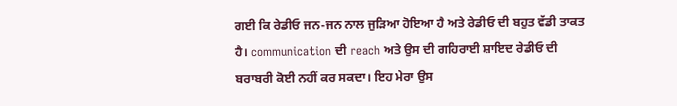ਗਈ ਕਿ ਰੇਡੀਓ ਜਨ-ਜਨ ਨਾਲ ਜੁੜਿਆ ਹੋਇਆ ਹੈ ਅਤੇ ਰੇਡੀਓ ਦੀ ਬਹੁਤ ਵੱਡੀ ਤਾਕਤ ਹੈ। communication ਦੀ reach ਅਤੇ ਉਸ ਦੀ ਗਹਿਰਾਈ ਸ਼ਾਇਦ ਰੇਡੀਓ ਦੀ ਬਰਾਬਰੀ ਕੋਈ ਨਹੀਂ ਕਰ ਸਕਦਾ। ਇਹ ਮੇਰਾ ਉਸ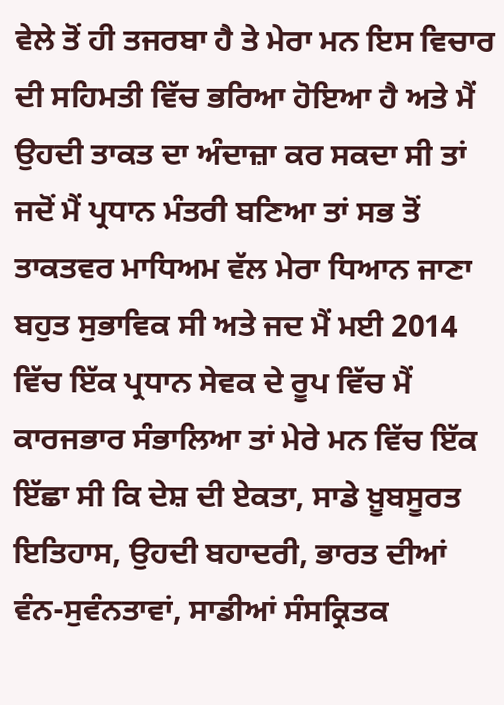ਵੇਲੇ ਤੋਂ ਹੀ ਤਜਰਬਾ ਹੈ ਤੇ ਮੇਰਾ ਮਨ ਇਸ ਵਿਚਾਰ ਦੀ ਸਹਿਮਤੀ ਵਿੱਚ ਭਰਿਆ ਹੋਇਆ ਹੈ ਅਤੇ ਮੈਂ ਉਹਦੀ ਤਾਕਤ ਦਾ ਅੰਦਾਜ਼ਾ ਕਰ ਸਕਦਾ ਸੀ ਤਾਂ ਜਦੋਂ ਮੈਂ ਪ੍ਰਧਾਨ ਮੰਤਰੀ ਬਣਿਆ ਤਾਂ ਸਭ ਤੋਂ ਤਾਕਤਵਰ ਮਾਧਿਅਮ ਵੱਲ ਮੇਰਾ ਧਿਆਨ ਜਾਣਾ ਬਹੁਤ ਸੁਭਾਵਿਕ ਸੀ ਅਤੇ ਜਦ ਮੈਂ ਮਈ 2014 ਵਿੱਚ ਇੱਕ ਪ੍ਰਧਾਨ ਸੇਵਕ ਦੇ ਰੂਪ ਵਿੱਚ ਮੈਂ ਕਾਰਜਭਾਰ ਸੰਭਾਲਿਆ ਤਾਂ ਮੇਰੇ ਮਨ ਵਿੱਚ ਇੱਕ ਇੱਛਾ ਸੀ ਕਿ ਦੇਸ਼ ਦੀ ਏਕਤਾ, ਸਾਡੇ ਖ਼ੂਬਸੂਰਤ ਇਤਿਹਾਸ, ਉਹਦੀ ਬਹਾਦਰੀ, ਭਾਰਤ ਦੀਆਂ ਵੰਨ-ਸੁਵੰਨਤਾਵਾਂ, ਸਾਡੀਆਂ ਸੰਸਕ੍ਰਿਤਕ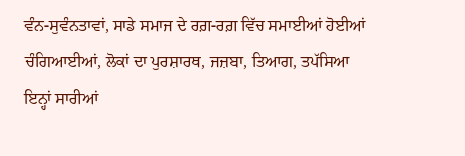ਵੰਨ-ਸੁਵੰਨਤਾਵਾਂ, ਸਾਡੇ ਸਮਾਜ ਦੇ ਰਗ਼-ਰਗ਼ ਵਿੱਚ ਸਮਾਈਆਂ ਹੋਈਆਂ ਚੰਗਿਆਈਆਂ, ਲੋਕਾਂ ਦਾ ਪੁਰਸ਼ਾਰਥ, ਜਜ਼ਬਾ, ਤਿਆਗ, ਤਪੱਸਿਆ ਇਨ੍ਹਾਂ ਸਾਰੀਆਂ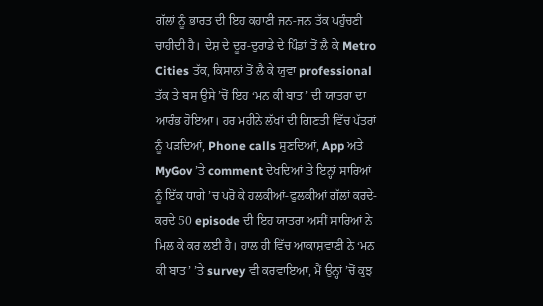ਗੱਲਾਂ ਨੂੰ ਭਾਰਤ ਦੀ ਇਹ ਕਹਾਣੀ ਜਨ-ਜਨ ਤੱਕ ਪਹੁੰਚਣੀ ਚਾਹੀਦੀ ਹੈ। ਦੇਸ਼ ਦੇ ਦੂਰ-ਦੁਰਾਡੇ ਦੇ ਪਿੰਡਾਂ ਤੋਂ ਲੈ ਕੇ Metro Cities ਤੱਕ, ਕਿਸਾਨਾਂ ਤੋਂ ਲੈ ਕੇ ਯੁਵਾ professional ਤੱਕ ਤੇ ਬਸ ਉਸੇ ’ਚੋਂ ਇਹ ‘ਮਨ ਕੀ ਬਾਤ’ ਦੀ ਯਾਤਰਾ ਦਾ ਆਰੰਭ ਹੋਇਆ। ਹਰ ਮਹੀਨੇ ਲੱਖਾਂ ਦੀ ਗਿਣਤੀ ਵਿੱਚ ਪੱਤਰਾਂ ਨੂੰ ਪੜਦਿਆਂ, Phone calls ਸੁਣਦਿਆਂ, App ਅਤੇ MyGov ’ਤੇ comment ਦੇਖਦਿਆਂ ਤੇ ਇਨ੍ਹਾਂ ਸਾਰਿਆਂ ਨੂੰ ਇੱਕ ਧਾਗੇ ’ਚ ਪਰੋ ਕੇ ਹਲਕੀਆਂ-ਫੁਲਕੀਆਂ ਗੱਲਾਂ ਕਰਦੇ-ਕਰਦੇ 50 episode ਦੀ ਇਹ ਯਾਤਰਾ ਅਸੀਂ ਸਾਰਿਆਂ ਨੇ ਮਿਲ ਕੇ ਕਰ ਲਈ ਹੈ। ਹਾਲ ਹੀ ਵਿੱਚ ਆਕਾਸ਼ਵਾਣੀ ਨੇ ‘ਮਨ ਕੀ ਬਾਤ’ ’ਤੇ survey ਵੀ ਕਰਵਾਇਆ, ਮੈਂ ਉਨ੍ਹਾਂ ’ਚੋਂ ਕੁਝ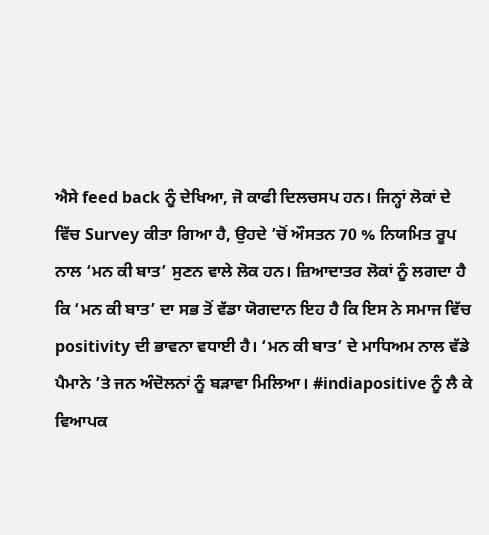ਐਸੇ feed back ਨੂੰ ਦੇਖਿਆ, ਜੋ ਕਾਫੀ ਦਿਲਚਸਪ ਹਨ। ਜਿਨ੍ਹਾਂ ਲੋਕਾਂ ਦੇ ਵਿੱਚ Survey ਕੀਤਾ ਗਿਆ ਹੈ, ਉਹਦੇ ’ਚੋਂ ਔਸਤਨ 70 % ਨਿਯਮਿਤ ਰੂਪ ਨਾਲ ‘ਮਨ ਕੀ ਬਾਤ’ ਸੁਣਨ ਵਾਲੇ ਲੋਕ ਹਨ। ਜ਼ਿਆਦਾਤਰ ਲੋਕਾਂ ਨੂੰ ਲਗਦਾ ਹੈ ਕਿ ‘ਮਨ ਕੀ ਬਾਤ’ ਦਾ ਸਭ ਤੋਂ ਵੱਡਾ ਯੋਗਦਾਨ ਇਹ ਹੈ ਕਿ ਇਸ ਨੇ ਸਮਾਜ ਵਿੱਚ positivity ਦੀ ਭਾਵਨਾ ਵਧਾਈ ਹੈ। ‘ਮਨ ਕੀ ਬਾਤ’ ਦੇ ਮਾਧਿਅਮ ਨਾਲ ਵੱਡੇ ਪੈਮਾਨੇ ’ਤੇ ਜਨ ਅੰਦੋਲਨਾਂ ਨੂੰ ਬੜਾਵਾ ਮਿਲਿਆ। #indiapositive ਨੂੰ ਲੈ ਕੇ ਵਿਆਪਕ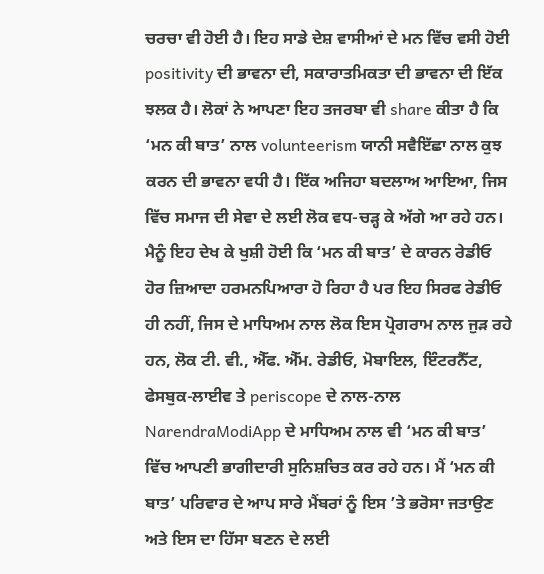ਚਰਚਾ ਵੀ ਹੋਈ ਹੈ। ਇਹ ਸਾਡੇ ਦੇਸ਼ ਵਾਸੀਆਂ ਦੇ ਮਨ ਵਿੱਚ ਵਸੀ ਹੋਈ positivity ਦੀ ਭਾਵਨਾ ਦੀ, ਸਕਾਰਾਤਮਿਕਤਾ ਦੀ ਭਾਵਨਾ ਦੀ ਇੱਕ ਝਲਕ ਹੈ। ਲੋਕਾਂ ਨੇ ਆਪਣਾ ਇਹ ਤਜਰਬਾ ਵੀ share ਕੀਤਾ ਹੈ ਕਿ ‘ਮਨ ਕੀ ਬਾਤ’ ਨਾਲ volunteerism ਯਾਨੀ ਸਵੈਇੱਛਾ ਨਾਲ ਕੁਝ ਕਰਨ ਦੀ ਭਾਵਨਾ ਵਧੀ ਹੈ। ਇੱਕ ਅਜਿਹਾ ਬਦਲਾਅ ਆਇਆ, ਜਿਸ ਵਿੱਚ ਸਮਾਜ ਦੀ ਸੇਵਾ ਦੇ ਲਈ ਲੋਕ ਵਧ-ਚੜ੍ਹ ਕੇ ਅੱਗੇ ਆ ਰਹੇ ਹਨ। ਮੈਨੂੰ ਇਹ ਦੇਖ ਕੇ ਖੁਸ਼ੀ ਹੋਈ ਕਿ ‘ਮਨ ਕੀ ਬਾਤ’ ਦੇ ਕਾਰਨ ਰੇਡੀਓ ਹੋਰ ਜ਼ਿਆਦਾ ਹਰਮਨਪਿਆਰਾ ਹੋ ਰਿਹਾ ਹੈ ਪਰ ਇਹ ਸਿਰਫ ਰੇਡੀਓ ਹੀ ਨਹੀਂ, ਜਿਸ ਦੇ ਮਾਧਿਅਮ ਨਾਲ ਲੋਕ ਇਸ ਪ੍ਰੋਗਰਾਮ ਨਾਲ ਜੁੜ ਰਹੇ ਹਨ, ਲੋਕ ਟੀ. ਵੀ., ਐੱਫ. ਐੱਮ. ਰੇਡੀਓ, ਮੋਬਾਇਲ, ਇੰਟਰਨੈੱਟ, ਫੇਸਬੁਕ-ਲਾਈਵ ਤੇ periscope ਦੇ ਨਾਲ-ਨਾਲ NarendraModiApp ਦੇ ਮਾਧਿਅਮ ਨਾਲ ਵੀ ‘ਮਨ ਕੀ ਬਾਤ’ ਵਿੱਚ ਆਪਣੀ ਭਾਗੀਦਾਰੀ ਸੁਨਿਸ਼ਚਿਤ ਕਰ ਰਹੇ ਹਨ। ਮੈਂ ‘ਮਨ ਕੀ ਬਾਤ’ ਪਰਿਵਾਰ ਦੇ ਆਪ ਸਾਰੇ ਮੈਂਬਰਾਂ ਨੂੰ ਇਸ ’ਤੇ ਭਰੋਸਾ ਜਤਾਉਣ ਅਤੇ ਇਸ ਦਾ ਹਿੱਸਾ ਬਣਨ ਦੇ ਲਈ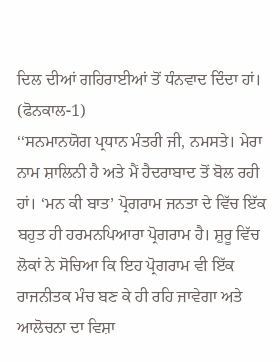ਦਿਲ ਦੀਆਂ ਗਹਿਰਾਈਆਂ ਤੋਂ ਧੰਨਵਾਦ ਦਿੰਦਾ ਹਾਂ।
(ਫੋਨਕਾਲ-1)
‘‘ਸਨਮਾਨਯੋਗ ਪ੍ਰਧਾਨ ਮੰਤਰੀ ਜੀ, ਨਮਸਤੇ। ਮੇਰਾ ਨਾਮ ਸ਼ਾਲਿਨੀ ਹੈ ਅਤੇ ਮੈਂ ਹੈਦਰਾਬਾਦ ਤੋਂ ਬੋਲ ਰਹੀ ਹਾਂ। ‘ਮਨ ਕੀ ਬਾਤ’ ਪ੍ਰੋਗਰਾਮ ਜਨਤਾ ਦੇ ਵਿੱਚ ਇੱਕ ਬਹੁਤ ਹੀ ਹਰਮਨਪਿਆਰਾ ਪ੍ਰੋਗਰਾਮ ਹੈ। ਸ਼ੁਰੂ ਵਿੱਚ ਲੋਕਾਂ ਨੇ ਸੋਚਿਆ ਕਿ ਇਹ ਪ੍ਰੋਗਰਾਮ ਵੀ ਇੱਕ ਰਾਜਨੀਤਕ ਮੰਚ ਬਣ ਕੇ ਹੀ ਰਹਿ ਜਾਵੇਗਾ ਅਤੇ ਆਲੋਚਨਾ ਦਾ ਵਿਸ਼ਾ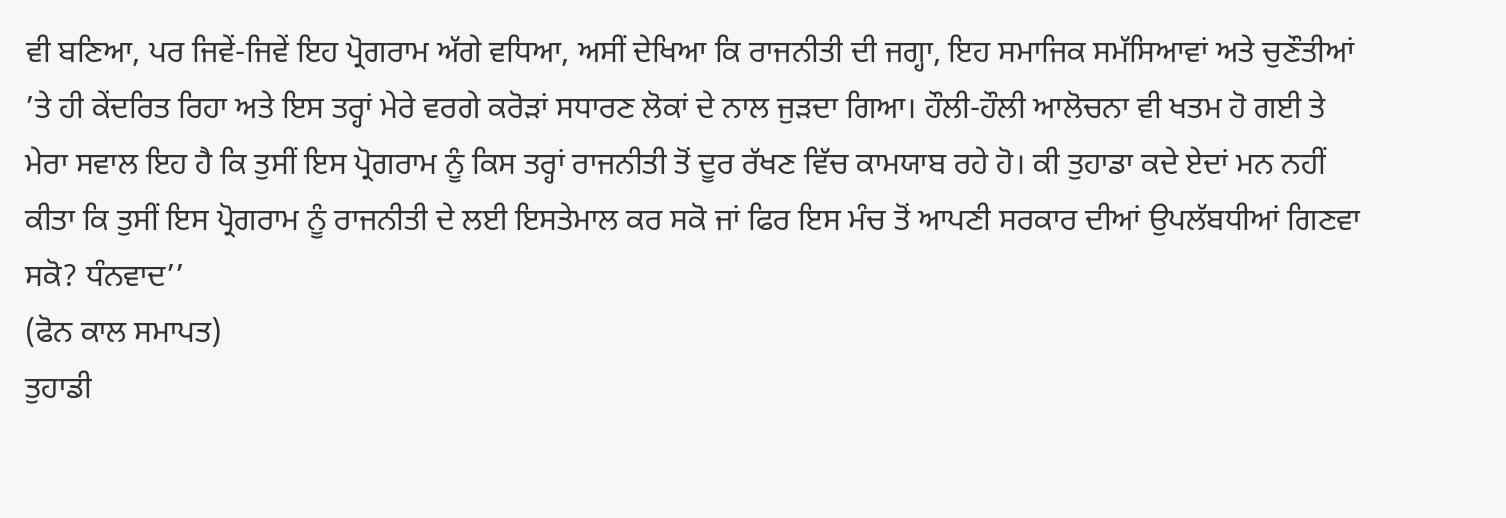ਵੀ ਬਣਿਆ, ਪਰ ਜਿਵੇਂ-ਜਿਵੇਂ ਇਹ ਪ੍ਰੋਗਰਾਮ ਅੱਗੇ ਵਧਿਆ, ਅਸੀਂ ਦੇਖਿਆ ਕਿ ਰਾਜਨੀਤੀ ਦੀ ਜਗ੍ਹਾ, ਇਹ ਸਮਾਜਿਕ ਸਮੱਸਿਆਵਾਂ ਅਤੇ ਚੁਣੌਤੀਆਂ ’ਤੇ ਹੀ ਕੇਂਦਰਿਤ ਰਿਹਾ ਅਤੇ ਇਸ ਤਰ੍ਹਾਂ ਮੇਰੇ ਵਰਗੇ ਕਰੋੜਾਂ ਸਧਾਰਣ ਲੋਕਾਂ ਦੇ ਨਾਲ ਜੁੜਦਾ ਗਿਆ। ਹੌਲੀ-ਹੌਲੀ ਆਲੋਚਨਾ ਵੀ ਖਤਮ ਹੋ ਗਈ ਤੇ ਮੇਰਾ ਸਵਾਲ ਇਹ ਹੈ ਕਿ ਤੁਸੀਂ ਇਸ ਪ੍ਰੋਗਰਾਮ ਨੂੰ ਕਿਸ ਤਰ੍ਹਾਂ ਰਾਜਨੀਤੀ ਤੋਂ ਦੂਰ ਰੱਖਣ ਵਿੱਚ ਕਾਮਯਾਬ ਰਹੇ ਹੋ। ਕੀ ਤੁਹਾਡਾ ਕਦੇ ਏਦਾਂ ਮਨ ਨਹੀਂ ਕੀਤਾ ਕਿ ਤੁਸੀਂ ਇਸ ਪ੍ਰੋਗਰਾਮ ਨੂੰ ਰਾਜਨੀਤੀ ਦੇ ਲਈ ਇਸਤੇਮਾਲ ਕਰ ਸਕੋ ਜਾਂ ਫਿਰ ਇਸ ਮੰਚ ਤੋਂ ਆਪਣੀ ਸਰਕਾਰ ਦੀਆਂ ਉਪਲੱਬਧੀਆਂ ਗਿਣਵਾ ਸਕੋ? ਧੰਨਵਾਦ’’
(ਫੋਨ ਕਾਲ ਸਮਾਪਤ)
ਤੁਹਾਡੀ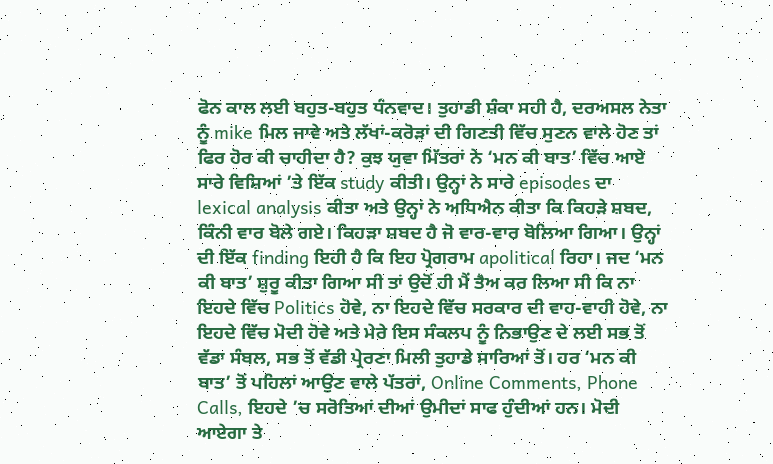ਫੋਨ ਕਾਲ ਲਈ ਬਹੁਤ-ਬਹੁਤ ਧੰਨਵਾਦ। ਤੁਹਾਡੀ ਸ਼ੰਕਾ ਸਹੀ ਹੈ, ਦਰਅਸਲ ਨੇਤਾ ਨੂੰ mike ਮਿਲ ਜਾਵੇ ਅਤੇ ਲੱਖਾਂ-ਕਰੋੜਾਂ ਦੀ ਗਿਣਤੀ ਵਿੱਚ ਸੁਣਨ ਵਾਲੇ ਹੋਣ ਤਾਂ ਫਿਰ ਹੋਰ ਕੀ ਚਾਹੀਦਾ ਹੈ? ਕੁਝ ਯੁਵਾ ਮਿੱਤਰਾਂ ਨੇ ‘ਮਨ ਕੀ ਬਾਤ’ ਵਿੱਚ ਆਏ ਸਾਰੇ ਵਿਸ਼ਿਆਂ ’ਤੇ ਇੱਕ study ਕੀਤੀ। ਉਨ੍ਹਾਂ ਨੇ ਸਾਰੇ episodes ਦਾ lexical analysis ਕੀਤਾ ਅਤੇ ਉਨ੍ਹਾਂ ਨੇ ਅਧਿਐਨ ਕੀਤਾ ਕਿ ਕਿਹੜੇ ਸ਼ਬਦ, ਕਿੰਨੀ ਵਾਰ ਬੋਲੇ ਗਏ। ਕਿਹੜਾ ਸ਼ਬਦ ਹੈ ਜੋ ਵਾਰ-ਵਾਰ ਬੋਲਿਆ ਗਿਆ। ਉਨ੍ਹਾਂ ਦੀ ਇੱਕ finding ਇਹੀ ਹੈ ਕਿ ਇਹ ਪ੍ਰੋਗਰਾਮ apolitical ਰਿਹਾ। ਜਦ ‘ਮਨ ਕੀ ਬਾਤ’ ਸ਼ੁਰੂ ਕੀਤਾ ਗਿਆ ਸੀ ਤਾਂ ਉਦੋਂ ਹੀ ਮੈਂ ਤੈਅ ਕਰ ਲਿਆ ਸੀ ਕਿ ਨਾ ਇਹਦੇ ਵਿੱਚ Politics ਹੋਵੇ, ਨਾ ਇਹਦੇ ਵਿੱਚ ਸਰਕਾਰ ਦੀ ਵਾਹ-ਵਾਹੀ ਹੋਵੇ, ਨਾ ਇਹਦੇ ਵਿੱਚ ਮੋਦੀ ਹੋਵੇ ਅਤੇ ਮੇਰੇ ਇਸ ਸੰਕਲਪ ਨੂੰ ਨਿਭਾਉਣ ਦੇ ਲਈ ਸਭ ਤੋਂ ਵੱਡਾ ਸੰਬਲ, ਸਭ ਤੋਂ ਵੱਡੀ ਪ੍ਰੇਰਣਾ ਮਿਲੀ ਤੁਹਾਡੇ ਸਾਰਿਆਂ ਤੋਂ। ਹਰ ‘ਮਨ ਕੀ ਬਾਤ’ ਤੋਂ ਪਹਿਲਾਂ ਆਉਣ ਵਾਲੇ ਪੱਤਰਾਂ, Online Comments, Phone Calls, ਇਹਦੇ ’ਚ ਸਰੋਤਿਆਂ ਦੀਆਂ ਉਮੀਦਾਂ ਸਾਫ ਹੁੰਦੀਆਂ ਹਨ। ਮੋਦੀ ਆਏਗਾ ਤੇ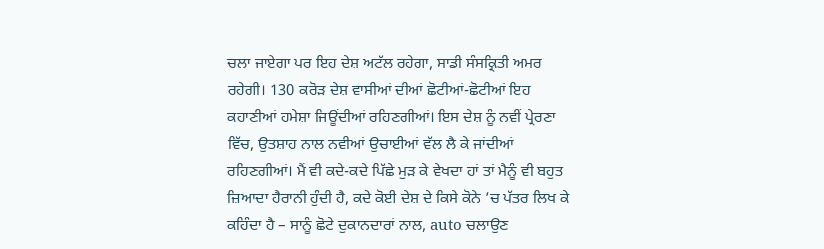ਚਲਾ ਜਾਏਗਾ ਪਰ ਇਹ ਦੇਸ਼ ਅਟੱਲ ਰਹੇਗਾ, ਸਾਡੀ ਸੰਸਕ੍ਰਿਤੀ ਅਮਰ ਰਹੇਗੀ। 130 ਕਰੋੜ ਦੇਸ਼ ਵਾਸੀਆਂ ਦੀਆਂ ਛੋਟੀਆਂ-ਛੋਟੀਆਂ ਇਹ ਕਹਾਣੀਆਂ ਹਮੇਸ਼ਾ ਜਿਊਂਦੀਆਂ ਰਹਿਣਗੀਆਂ। ਇਸ ਦੇਸ਼ ਨੂੰ ਨਵੀਂ ਪ੍ਰੇਰਣਾ ਵਿੱਚ, ਉਤਸ਼ਾਹ ਨਾਲ ਨਵੀਆਂ ਉਚਾਈਆਂ ਵੱਲ ਲੈ ਕੇ ਜਾਂਦੀਆਂ ਰਹਿਣਗੀਆਂ। ਮੈਂ ਵੀ ਕਦੇ-ਕਦੇ ਪਿੱਛੇ ਮੁੜ ਕੇ ਵੇਖਦਾ ਹਾਂ ਤਾਂ ਮੈਨੂੰ ਵੀ ਬਹੁਤ ਜ਼ਿਆਦਾ ਹੈਰਾਨੀ ਹੁੰਦੀ ਹੈ, ਕਦੇ ਕੋਈ ਦੇਸ਼ ਦੇ ਕਿਸੇ ਕੋਨੇ ’ਚ ਪੱਤਰ ਲਿਖ ਕੇ ਕਹਿੰਦਾ ਹੈ – ਸਾਨੂੰ ਛੋਟੇ ਦੁਕਾਨਦਾਰਾਂ ਨਾਲ, auto ਚਲਾਉਣ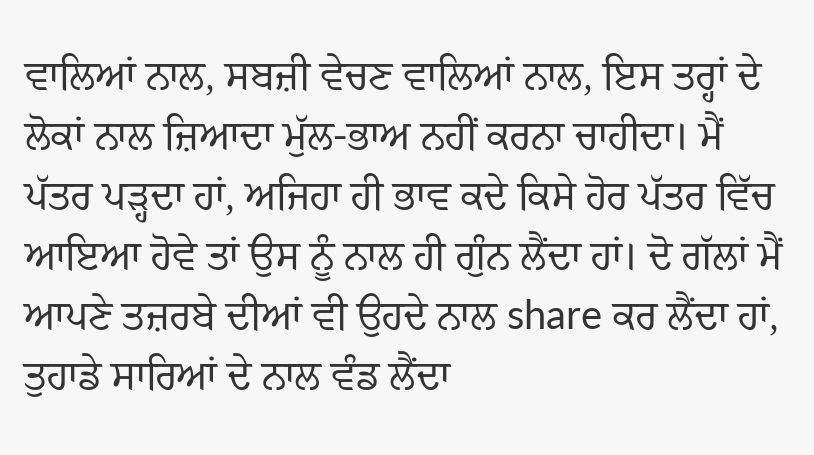ਵਾਲਿਆਂ ਨਾਲ, ਸਬਜ਼ੀ ਵੇਚਣ ਵਾਲਿਆਂ ਨਾਲ, ਇਸ ਤਰ੍ਹਾਂ ਦੇ ਲੋਕਾਂ ਨਾਲ ਜ਼ਿਆਦਾ ਮੁੱਲ-ਭਾਅ ਨਹੀਂ ਕਰਨਾ ਚਾਹੀਦਾ। ਮੈਂ ਪੱਤਰ ਪੜ੍ਹਦਾ ਹਾਂ, ਅਜਿਹਾ ਹੀ ਭਾਵ ਕਦੇ ਕਿਸੇ ਹੋਰ ਪੱਤਰ ਵਿੱਚ ਆਇਆ ਹੋਵੇ ਤਾਂ ਉਸ ਨੂੰ ਨਾਲ ਹੀ ਗੁੰਨ ਲੈਂਦਾ ਹਾਂ। ਦੋ ਗੱਲਾਂ ਮੈਂ ਆਪਣੇ ਤਜ਼ਰਬੇ ਦੀਆਂ ਵੀ ਉਹਦੇ ਨਾਲ share ਕਰ ਲੈਂਦਾ ਹਾਂ, ਤੁਹਾਡੇ ਸਾਰਿਆਂ ਦੇ ਨਾਲ ਵੰਡ ਲੈਂਦਾ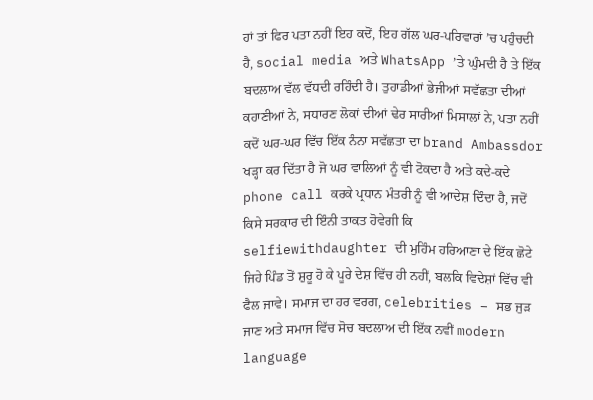ਹਾਂ ਤਾਂ ਫਿਰ ਪਤਾ ਨਹੀਂ ਇਹ ਕਦੋਂ, ਇਹ ਗੱਲ ਘਰ-ਪਰਿਵਾਰਾਂ ’ਚ ਪਹੁੰਚਦੀ ਹੈ, social media ਅਤੇ WhatsApp ’ਤੇ ਘੁੰਮਦੀ ਹੈ ਤੇ ਇੱਕ ਬਦਲਾਅ ਵੱਲ ਵੱਧਦੀ ਰਹਿੰਦੀ ਹੈ। ਤੁਹਾਡੀਆਂ ਭੇਜੀਆਂ ਸਵੱਛਤਾ ਦੀਆਂ ਕਹਾਣੀਆਂ ਨੇ, ਸਧਾਰਣ ਲੋਕਾਂ ਦੀਆਂ ਢੇਰ ਸਾਰੀਆਂ ਮਿਸਾਲਾਂ ਨੇ, ਪਤਾ ਨਹੀਂ ਕਦੋਂ ਘਰ-ਘਰ ਵਿੱਚ ਇੱਕ ਨੰਨਾ ਸਵੱਛਤਾ ਦਾ brand Ambassdor ਖੜ੍ਹਾ ਕਰ ਦਿੱਤਾ ਹੈ ਜੋ ਘਰ ਵਾਲਿਆਂ ਨੂੰ ਵੀ ਟੋਕਦਾ ਹੈ ਅਤੇ ਕਦੇ-ਕਦੇ phone call ਕਰਕੇ ਪ੍ਰਧਾਨ ਮੰਤਰੀ ਨੂੰ ਵੀ ਆਦੇਸ਼ ਦਿੰਦਾ ਹੈ, ਜਦੋਂ ਕਿਸੇ ਸਰਕਾਰ ਦੀ ਇੰਨੀ ਤਾਕਤ ਹੋਵੇਗੀ ਕਿ selfiewithdaughter ਦੀ ਮੁਹਿੰਮ ਹਰਿਆਣਾ ਦੇ ਇੱਕ ਛੋਟੇ ਜਿਹੇ ਪਿੰਡ ਤੋਂ ਸ਼ੁਰੂ ਹੋ ਕੇ ਪੂਰੇ ਦੇਸ਼ ਵਿੱਚ ਹੀ ਨਹੀਂ, ਬਲਕਿ ਵਿਦੇਸ਼ਾਂ ਵਿੱਚ ਵੀ ਫੈਲ ਜਾਵੇ। ਸਮਾਜ ਦਾ ਹਰ ਵਰਗ, celebrities – ਸਭ ਜੁੜ ਜਾਣ ਅਤੇ ਸਮਾਜ ਵਿੱਚ ਸੋਚ ਬਦਲਾਅ ਦੀ ਇੱਕ ਨਵੀਂ modern language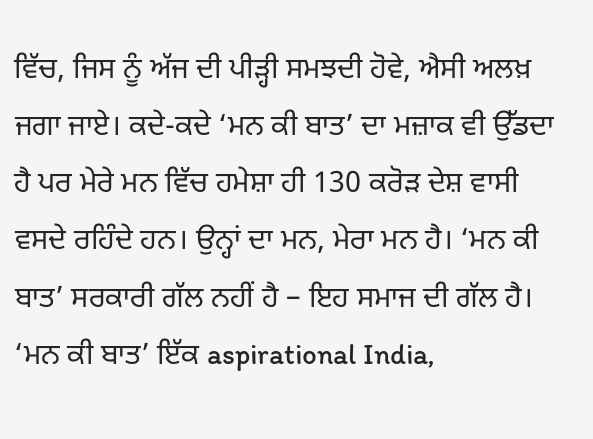ਵਿੱਚ, ਜਿਸ ਨੂੰ ਅੱਜ ਦੀ ਪੀੜ੍ਹੀ ਸਮਝਦੀ ਹੋਵੇ, ਐਸੀ ਅਲਖ਼ ਜਗਾ ਜਾਏ। ਕਦੇ-ਕਦੇ ‘ਮਨ ਕੀ ਬਾਤ’ ਦਾ ਮਜ਼ਾਕ ਵੀ ਉੱਡਦਾ ਹੈ ਪਰ ਮੇਰੇ ਮਨ ਵਿੱਚ ਹਮੇਸ਼ਾ ਹੀ 130 ਕਰੋੜ ਦੇਸ਼ ਵਾਸੀ ਵਸਦੇ ਰਹਿੰਦੇ ਹਨ। ਉਨ੍ਹਾਂ ਦਾ ਮਨ, ਮੇਰਾ ਮਨ ਹੈ। ‘ਮਨ ਕੀ ਬਾਤ’ ਸਰਕਾਰੀ ਗੱਲ ਨਹੀਂ ਹੈ – ਇਹ ਸਮਾਜ ਦੀ ਗੱਲ ਹੈ। ‘ਮਨ ਕੀ ਬਾਤ’ ਇੱਕ aspirational India,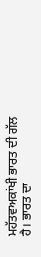ਮਹੱਤਵਅਕਾਂਖੀ ਭਾਰਤ ਦੀ ਗੱਲ ਹੈ। ਭਾਰਤ ਦਾ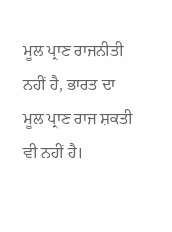ਮੂਲ ਪ੍ਰਾਣ ਰਾਜਨੀਤੀ ਨਹੀਂ ਹੈ, ਭਾਰਤ ਦਾ ਮੂਲ ਪ੍ਰਾਣ ਰਾਜ ਸ਼ਕਤੀ ਵੀ ਨਹੀਂ ਹੈ।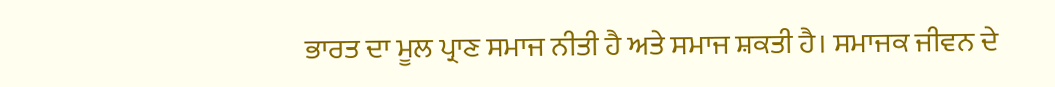ਭਾਰਤ ਦਾ ਮੂਲ ਪ੍ਰਾਣ ਸਮਾਜ ਨੀਤੀ ਹੈ ਅਤੇ ਸਮਾਜ ਸ਼ਕਤੀ ਹੈ। ਸਮਾਜਕ ਜੀਵਨ ਦੇ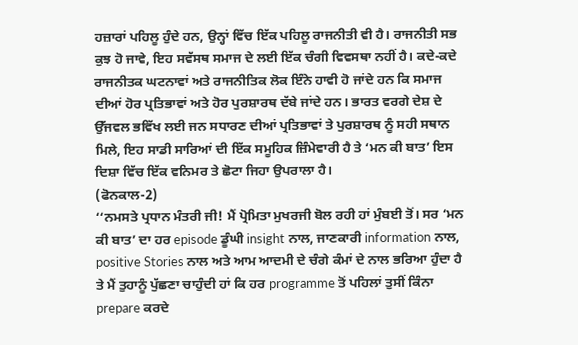ਹਜ਼ਾਰਾਂ ਪਹਿਲੂ ਹੁੰਦੇ ਹਨ, ਉਨ੍ਹਾਂ ਵਿੱਚ ਇੱਕ ਪਹਿਲੂ ਰਾਜਨੀਤੀ ਵੀ ਹੈ। ਰਾਜਨੀਤੀ ਸਭ ਕੁਝ ਹੋ ਜਾਵੇ, ਇਹ ਸਵੱਸਥ ਸਮਾਜ ਦੇ ਲਈ ਇੱਕ ਚੰਗੀ ਵਿਵਸਥਾ ਨਹੀਂ ਹੈ। ਕਦੇ-ਕਦੇ ਰਾਜਨੀਤਕ ਘਟਨਾਵਾਂ ਅਤੇ ਰਾਜਨੀਤਿਕ ਲੋਕ ਇੰਨੇ ਹਾਵੀ ਹੋ ਜਾਂਦੇ ਹਨ ਕਿ ਸਮਾਜ ਦੀਆਂ ਹੋਰ ਪ੍ਰਤਿਭਾਵਾਂ ਅਤੇ ਹੋਰ ਪੁਰਸ਼ਾਰਥ ਦੱਬੇ ਜਾਂਦੇ ਹਨ। ਭਾਰਤ ਵਰਗੇ ਦੇਸ਼ ਦੇ ਉੱਜਵਲ ਭਵਿੱਖ ਲਈ ਜਨ ਸਧਾਰਣ ਦੀਆਂ ਪ੍ਰਤਿਭਾਵਾਂ ਤੇ ਪੁਰਸ਼ਾਰਥ ਨੂੰ ਸਹੀ ਸਥਾਨ ਮਿਲੇ, ਇਹ ਸਾਡੀ ਸਾਰਿਆਂ ਦੀ ਇੱਕ ਸਮੂਹਿਕ ਜ਼ਿੰਮੇਵਾਰੀ ਹੈ ਤੇ ‘ਮਨ ਕੀ ਬਾਤ’ ਇਸ ਦਿਸ਼ਾ ਵਿੱਚ ਇੱਕ ਵਨਿਮਰ ਤੇ ਛੋਟਾ ਜਿਹਾ ਉਪਰਾਲਾ ਹੈ।
(ਫੋਨਕਾਲ-2)
‘‘ਨਮਸਤੇ ਪ੍ਰਧਾਨ ਮੰਤਰੀ ਜੀ! ਮੈਂ ਪ੍ਰੋਮਿਤਾ ਮੁਖਰਜੀ ਬੋਲ ਰਹੀ ਹਾਂ ਮੁੰਬਈ ਤੋਂ। ਸਰ ‘ਮਨ ਕੀ ਬਾਤ’ ਦਾ ਹਰ episode ਡੂੰਘੀ insight ਨਾਲ, ਜਾਣਕਾਰੀ information ਨਾਲ, positive Stories ਨਾਲ ਅਤੇ ਆਮ ਆਦਮੀ ਦੇ ਚੰਗੇ ਕੰਮਾਂ ਦੇ ਨਾਲ ਭਰਿਆ ਹੁੰਦਾ ਹੈ ਤੇ ਮੈਂ ਤੁਹਾਨੂੰ ਪੁੱਛਣਾ ਚਾਹੁੰਦੀ ਹਾਂ ਕਿ ਹਰ programme ਤੋਂ ਪਹਿਲਾਂ ਤੁਸੀਂ ਕਿੰਨਾ prepare ਕਰਦੇ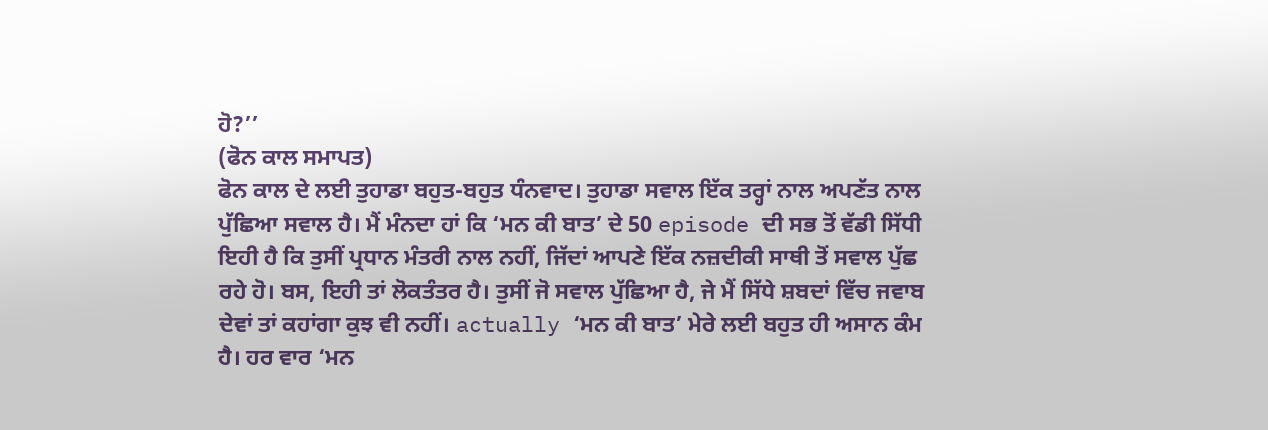ਹੋ?’’
(ਫੋਨ ਕਾਲ ਸਮਾਪਤ)
ਫੋਨ ਕਾਲ ਦੇ ਲਈ ਤੁਹਾਡਾ ਬਹੁਤ-ਬਹੁਤ ਧੰਨਵਾਦ। ਤੁਹਾਡਾ ਸਵਾਲ ਇੱਕ ਤਰ੍ਹਾਂ ਨਾਲ ਅਪਣੱਤ ਨਾਲ ਪੁੱਛਿਆ ਸਵਾਲ ਹੈ। ਮੈਂ ਮੰਨਦਾ ਹਾਂ ਕਿ ‘ਮਨ ਕੀ ਬਾਤ’ ਦੇ 50 episode ਦੀ ਸਭ ਤੋਂ ਵੱਡੀ ਸਿੱਧੀ ਇਹੀ ਹੈ ਕਿ ਤੁਸੀਂ ਪ੍ਰਧਾਨ ਮੰਤਰੀ ਨਾਲ ਨਹੀਂ, ਜਿੱਦਾਂ ਆਪਣੇ ਇੱਕ ਨਜ਼ਦੀਕੀ ਸਾਥੀ ਤੋਂ ਸਵਾਲ ਪੁੱਛ ਰਹੇ ਹੋ। ਬਸ, ਇਹੀ ਤਾਂ ਲੋਕਤੰਤਰ ਹੈ। ਤੁਸੀਂ ਜੋ ਸਵਾਲ ਪੁੱਛਿਆ ਹੈ, ਜੇ ਮੈਂ ਸਿੱਧੇ ਸ਼ਬਦਾਂ ਵਿੱਚ ਜਵਾਬ ਦੇਵਾਂ ਤਾਂ ਕਹਾਂਗਾ ਕੁਝ ਵੀ ਨਹੀਂ। actually ‘ਮਨ ਕੀ ਬਾਤ’ ਮੇਰੇ ਲਈ ਬਹੁਤ ਹੀ ਅਸਾਨ ਕੰਮ ਹੈ। ਹਰ ਵਾਰ ‘ਮਨ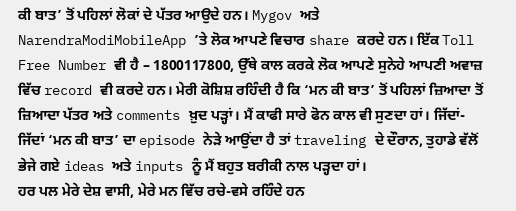ਕੀ ਬਾਤ’ ਤੋਂ ਪਹਿਲਾਂ ਲੋਕਾਂ ਦੇ ਪੱਤਰ ਆਉਦੇ ਹਨ। Mygov ਅਤੇ NarendraModiMobileApp ’ਤੇ ਲੋਕ ਆਪਣੇ ਵਿਚਾਰ share ਕਰਦੇ ਹਨ। ਇੱਕ Toll Free Number ਵੀ ਹੈ – 1800117800, ਉੱਥੇ ਕਾਲ ਕਰਕੇ ਲੋਕ ਆਪਣੇ ਸੁਨੇਹੇ ਆਪਣੀ ਅਵਾਜ਼ ਵਿੱਚ record ਵੀ ਕਰਦੇ ਹਨ। ਮੇਰੀ ਕੋਸ਼ਿਸ਼ ਰਹਿੰਦੀ ਹੈ ਕਿ ‘ਮਨ ਕੀ ਬਾਤ’ ਤੋਂ ਪਹਿਲਾਂ ਜ਼ਿਆਦਾ ਤੋਂ ਜ਼ਿਆਦਾ ਪੱਤਰ ਅਤੇ comments ਖ਼ੁਦ ਪੜ੍ਹਾਂ। ਮੈਂ ਕਾਫੀ ਸਾਰੇ ਫੋਨ ਕਾਲ ਵੀ ਸੁਣਦਾ ਹਾਂ। ਜਿੱਦਾਂ-ਜਿੱਦਾਂ ‘ਮਨ ਕੀ ਬਾਤ’ ਦਾ episode ਨੇੜੇ ਆਉਂਦਾ ਹੈ ਤਾਂ traveling ਦੇ ਦੌਰਾਨ, ਤੁਹਾਡੇ ਵੱਲੋਂ ਭੇਜੇ ਗਏ ideas ਅਤੇ inputs ਨੂੰ ਮੈਂ ਬਹੁਤ ਬਰੀਕੀ ਨਾਲ ਪੜ੍ਹਦਾ ਹਾਂ।
ਹਰ ਪਲ ਮੇਰੇ ਦੇਸ਼ ਵਾਸੀ, ਮੇਰੇ ਮਨ ਵਿੱਚ ਰਚੇ-ਵਸੇ ਰਹਿੰਦੇ ਹਨ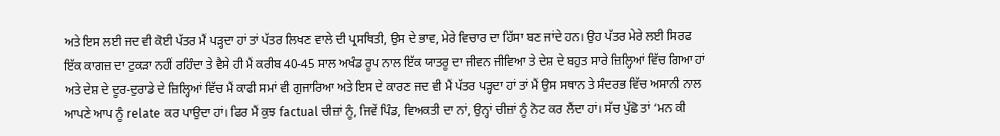ਅਤੇ ਇਸ ਲਈ ਜਦ ਵੀ ਕੋਈ ਪੱਤਰ ਮੈਂ ਪੜ੍ਹਦਾ ਹਾਂ ਤਾਂ ਪੱਤਰ ਲਿਖਣ ਵਾਲੇ ਦੀ ਪ੍ਰਸਥਿਤੀ, ਉਸ ਦੇ ਭਾਵ, ਮੇਰੇ ਵਿਚਾਰ ਦਾ ਹਿੱਸਾ ਬਣ ਜਾਂਦੇ ਹਨ। ਉਹ ਪੱਤਰ ਮੇਰੇ ਲਈ ਸਿਰਫ ਇੱਕ ਕਾਗਜ਼ ਦਾ ਟੁਕੜਾ ਨਹੀਂ ਰਹਿੰਦਾ ਤੇ ਵੈਸੇ ਹੀ ਮੈਂ ਕਰੀਬ 40-45 ਸਾਲ ਅਖੰਡ ਰੂਪ ਨਾਲ ਇੱਕ ਯਾਤਰੂ ਦਾ ਜੀਵਨ ਜੀਵਿਆ ਤੇ ਦੇਸ਼ ਦੇ ਬਹੁਤ ਸਾਰੇ ਜ਼ਿਲ੍ਹਿਆਂ ਵਿੱਚ ਗਿਆ ਹਾਂ ਅਤੇ ਦੇਸ਼ ਦੇ ਦੂਰ-ਦੁਰਾਡੇ ਦੇ ਜ਼ਿਲ੍ਹਿਆਂ ਵਿੱਚ ਮੈਂ ਕਾਫੀ ਸਮਾਂ ਵੀ ਗੁਜਾਰਿਆ ਅਤੇ ਇਸ ਦੇ ਕਾਰਣ ਜਦ ਵੀ ਮੈਂ ਪੱਤਰ ਪੜ੍ਹਦਾ ਹਾਂ ਤਾਂ ਮੈਂ ਉਸ ਸਥਾਨ ਤੇ ਸੰਦਰਭ ਵਿੱਚ ਅਸਾਨੀ ਨਾਲ ਆਪਣੇ ਆਪ ਨੂੰ relate ਕਰ ਪਾਉਦਾ ਹਾਂ। ਫਿਰ ਮੈਂ ਕੁਝ factual ਚੀਜ਼ਾਂ ਨੂੰ, ਜਿਵੇਂ ਪਿੰਡ, ਵਿਅਕਤੀ ਦਾ ਨਾਂ, ਉਨ੍ਹਾਂ ਚੀਜ਼ਾਂ ਨੂੰ ਨੋਟ ਕਰ ਲੈਂਦਾ ਹਾਂ। ਸੱਚ ਪੁੱਛੋ ਤਾਂ ‘ਮਨ ਕੀ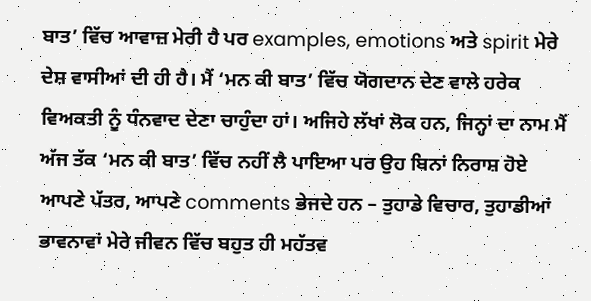ਬਾਤ’ ਵਿੱਚ ਆਵਾਜ਼ ਮੇਰੀ ਹੈ ਪਰ examples, emotions ਅਤੇ spirit ਮੇਰੇ ਦੇਸ਼ ਵਾਸੀਆਂ ਦੀ ਹੀ ਹੈ। ਮੈਂ ‘ਮਨ ਕੀ ਬਾਤ’ ਵਿੱਚ ਯੋਗਦਾਨ ਦੇਣ ਵਾਲੇ ਹਰੇਕ ਵਿਅਕਤੀ ਨੂੰ ਧੰਨਵਾਦ ਦੇਣਾ ਚਾਹੁੰਦਾ ਹਾਂ। ਅਜਿਹੇ ਲੱਖਾਂ ਲੋਕ ਹਨ, ਜਿਨ੍ਹਾਂ ਦਾ ਨਾਮ ਮੈਂ ਅੱਜ ਤੱਕ ‘ਮਨ ਕੀ ਬਾਤ’ ਵਿੱਚ ਨਹੀਂ ਲੈ ਪਾਇਆ ਪਰ ਉਹ ਬਿਨਾਂ ਨਿਰਾਸ਼ ਹੋਏ ਆਪਣੇ ਪੱਤਰ, ਆਪਣੇ comments ਭੇਜਦੇ ਹਨ – ਤੁਹਾਡੇ ਵਿਚਾਰ, ਤੁਹਾਡੀਆਂ ਭਾਵਨਾਵਾਂ ਮੇਰੇ ਜੀਵਨ ਵਿੱਚ ਬਹੁਤ ਹੀ ਮਹੱਤਵ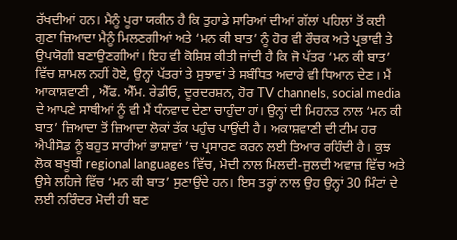ਰੱਖਦੀਆਂ ਹਨ। ਮੈਨੂੰ ਪੂਰਾ ਯਕੀਨ ਹੈ ਕਿ ਤੁਹਾਡੇ ਸਾਰਿਆਂ ਦੀਆਂ ਗੱਲਾਂ ਪਹਿਲਾਂ ਤੋਂ ਕਈ ਗੁਣਾ ਜ਼ਿਆਦਾ ਮੈਨੂੰ ਮਿਲਣਗੀਆਂ ਅਤੇ ‘ਮਨ ਕੀ ਬਾਤ’ ਨੂੰ ਹੋਰ ਵੀ ਰੌਚਕ ਅਤੇ ਪ੍ਰਭਾਵੀ ਤੇ ਉਪਯੋਗੀ ਬਣਾਉਣਗੀਆਂ। ਇਹ ਵੀ ਕੋਸ਼ਿਸ਼ ਕੀਤੀ ਜਾਂਦੀ ਹੈ ਕਿ ਜੋ ਪੱਤਰ ‘ਮਨ ਕੀ ਬਾਤ’ ਵਿੱਚ ਸ਼ਾਮਲ ਨਹੀਂ ਹੋਏ, ਉਨ੍ਹਾਂ ਪੱਤਰਾਂ ਤੇ ਸੁਝਾਵਾਂ ਤੇ ਸਬੰਧਿਤ ਅਦਾਰੇ ਵੀ ਧਿਆਨ ਦੇਣ। ਮੈਂ ਆਕਾਸ਼ਵਾਣੀ , ਐੱਫ. ਐੱਮ. ਰੇਡੀਓ, ਦੂਰਦਰਸ਼ਨ, ਹੋਰ TV channels, social media ਦੇ ਆਪਣੇ ਸਾਥੀਆਂ ਨੂੰ ਵੀ ਮੈਂ ਧੰਨਵਾਦ ਦੇਣਾ ਚਾਹੁੰਦਾ ਹਾਂ। ਉਨ੍ਹਾਂ ਦੀ ਮਿਹਨਤ ਨਾਲ ‘ਮਨ ਕੀ ਬਾਤ’ ਜ਼ਿਆਦਾ ਤੋਂ ਜ਼ਿਆਦਾ ਲੋਕਾਂ ਤੱਕ ਪਹੁੰਚ ਪਾਉਂਦੀ ਹੈ। ਅਕਾਸ਼ਵਾਣੀ ਦੀ ਟੀਮ ਹਰ ਐਪੀਸੋਡ ਨੂੰ ਬਹੁਤ ਸਾਰੀਆਂ ਭਾਸ਼ਾਵਾਂ ’ਚ ਪ੍ਰਸਾਰਣ ਕਰਨ ਲਈ ਤਿਆਰ ਰਹਿੰਦੀ ਹੈ। ਕੁਝ ਲੋਕ ਬਖੂਬੀ regional languages ਵਿੱਚ, ਮੋਦੀ ਨਾਲ ਮਿਲਦੀ-ਜੁਲਦੀ ਅਵਾਜ਼ ਵਿੱਚ ਅਤੇ ਉਸੇ ਲਹਿਜੇ ਵਿੱਚ ‘ਮਨ ਕੀ ਬਾਤ’ ਸੁਣਾਉਂਦੇ ਹਨ। ਇਸ ਤਰ੍ਹਾਂ ਨਾਲ ਉਹ ਉਨ੍ਹਾਂ 30 ਮਿੰਟਾਂ ਦੇ ਲਈ ਨਰਿੰਦਰ ਮੋਦੀ ਹੀ ਬਣ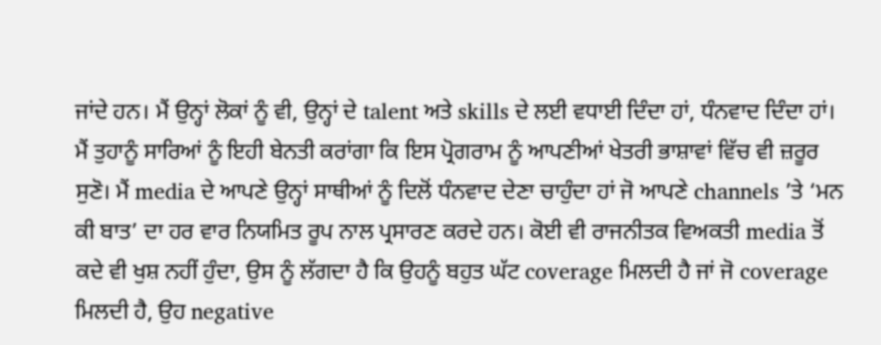ਜਾਂਦੇ ਹਨ। ਮੈਂ ਉਨ੍ਹਾਂ ਲੋਕਾਂ ਨੂੰ ਵੀ, ਉਨ੍ਹਾਂ ਦੇ talent ਅਤੇ skills ਦੇ ਲਈ ਵਧਾਈ ਦਿੰਦਾ ਹਾਂ, ਧੰਨਵਾਦ ਦਿੰਦਾ ਹਾਂ। ਮੈਂ ਤੁਹਾਨੂੰ ਸਾਰਿਆਂ ਨੂੰ ਇਹੀ ਬੇਨਤੀ ਕਰਾਂਗਾ ਕਿ ਇਸ ਪ੍ਰੋਗਰਾਮ ਨੂੰ ਆਪਣੀਆਂ ਖੇਤਰੀ ਭਾਸ਼ਾਵਾਂ ਵਿੱਚ ਵੀ ਜ਼ਰੂਰ ਸੁਣੋ। ਮੈਂ media ਦੇ ਆਪਣੇ ਉਨ੍ਹਾਂ ਸਾਥੀਆਂ ਨੂੰ ਦਿਲੋਂ ਧੰਨਵਾਦ ਦੇਣਾ ਚਾਹੁੰਦਾ ਹਾਂ ਜੋ ਆਪਣੇ channels ’ਤੇ ‘ਮਨ ਕੀ ਬਾਤ’ ਦਾ ਹਰ ਵਾਰ ਨਿਯਮਿਤ ਰੂਪ ਨਾਲ ਪ੍ਰਸਾਰਣ ਕਰਦੇ ਹਨ। ਕੋਈ ਵੀ ਰਾਜਨੀਤਕ ਵਿਅਕਤੀ media ਤੋਂ ਕਦੇ ਵੀ ਖੁਸ਼ ਨਹੀਂ ਹੁੰਦਾ, ਉਸ ਨੂੰ ਲੱਗਦਾ ਹੈ ਕਿ ਉਹਨੂੰ ਬਹੁਤ ਘੱਟ coverage ਮਿਲਦੀ ਹੈ ਜਾਂ ਜੋ coverage ਮਿਲਦੀ ਹੈ, ਉਹ negative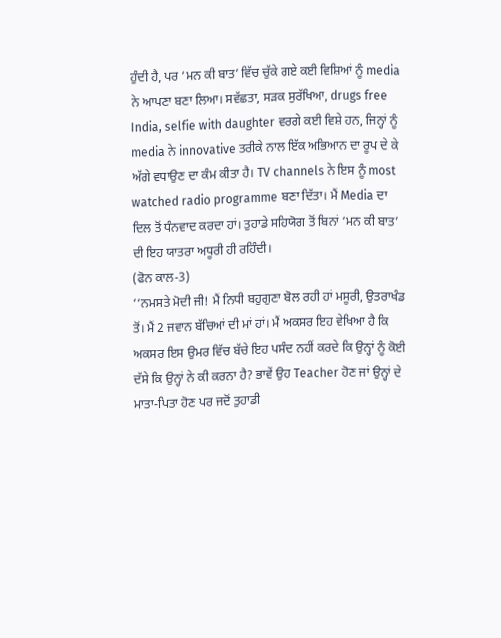ਹੁੰਦੀ ਹੈ, ਪਰ ‘ਮਨ ਕੀ ਬਾਤ’ ਵਿੱਚ ਚੁੱਕੇ ਗਏ ਕਈ ਵਿਸ਼ਿਆਂ ਨੂੰ media ਨੇ ਆਪਣਾ ਬਣਾ ਲਿਆ। ਸਵੱਛਤਾ, ਸੜਕ ਸੁਰੱਖਿਆ, drugs free India, selfie with daughter ਵਰਗੇ ਕਈ ਵਿਸ਼ੇ ਹਨ, ਜਿਨ੍ਹਾਂ ਨੂੰ media ਨੇ innovative ਤਰੀਕੇ ਨਾਲ ਇੱਕ ਅਭਿਆਨ ਦਾ ਰੂਪ ਦੇ ਕੇ ਅੱਗੇ ਵਧਾਉਣ ਦਾ ਕੰਮ ਕੀਤਾ ਹੈ। TV channels ਨੇ ਇਸ ਨੂੰ most watched radio programme ਬਣਾ ਦਿੱਤਾ। ਮੈਂ Media ਦਾ ਦਿਲ ਤੋਂ ਧੰਨਵਾਦ ਕਰਦਾ ਹਾਂ। ਤੁਹਾਡੇ ਸਹਿਯੋਗ ਤੋਂ ਬਿਨਾਂ ‘ਮਨ ਕੀ ਬਾਤ’ ਦੀ ਇਹ ਯਾਤਰਾ ਅਧੂਰੀ ਹੀ ਰਹਿੰਦੀ।
(ਫੋਨ ਕਾਲ-3)
‘‘ਨਮਸਤੇ ਮੋਦੀ ਜੀ! ਮੈਂ ਨਿਧੀ ਬਹੁਗੁਣਾ ਬੋਲ ਰਹੀ ਹਾਂ ਮਸੂਰੀ, ਉਤਰਾਖੰਡ ਤੋਂ। ਮੈਂ 2 ਜਵਾਨ ਬੱਚਿਆਂ ਦੀ ਮਾਂ ਹਾਂ। ਮੈਂ ਅਕਸਰ ਇਹ ਵੇਖਿਆ ਹੈ ਕਿ ਅਕਸਰ ਇਸ ਉਮਰ ਵਿੱਚ ਬੱਚੇ ਇਹ ਪਸੰਦ ਨਹੀਂ ਕਰਦੇ ਕਿ ਉਨ੍ਹਾਂ ਨੂੰ ਕੋਈ ਦੱਸੇ ਕਿ ਉਨ੍ਹਾਂ ਨੇ ਕੀ ਕਰਨਾ ਹੈ? ਭਾਵੇਂ ਉਹ Teacher ਹੋਣ ਜਾਂ ਉਨ੍ਹਾਂ ਦੇ ਮਾਤਾ-ਪਿਤਾ ਹੋਣ ਪਰ ਜਦੋਂ ਤੁਹਾਡੀ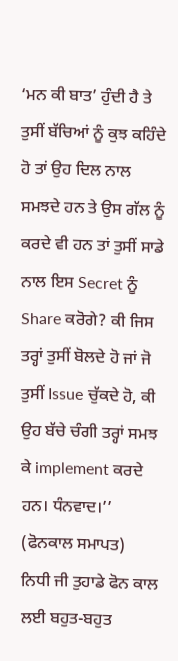‘ਮਨ ਕੀ ਬਾਤ’ ਹੁੰਦੀ ਹੈ ਤੇ ਤੁਸੀਂ ਬੱਚਿਆਂ ਨੂੰ ਕੁਝ ਕਹਿੰਦੇ ਹੋ ਤਾਂ ਉਹ ਦਿਲ ਨਾਲ ਸਮਝਦੇ ਹਨ ਤੇ ਉਸ ਗੱਲ ਨੂੰ ਕਰਦੇ ਵੀ ਹਨ ਤਾਂ ਤੁਸੀਂ ਸਾਡੇ ਨਾਲ ਇਸ Secret ਨੂੰ Share ਕਰੋਗੇ? ਕੀ ਜਿਸ ਤਰ੍ਹਾਂ ਤੁਸੀਂ ਬੋਲਦੇ ਹੋ ਜਾਂ ਜੋ ਤੁਸੀਂ Issue ਚੁੱਕਦੇ ਹੋ, ਕੀ ਉਹ ਬੱਚੇ ਚੰਗੀ ਤਰ੍ਹਾਂ ਸਮਝ ਕੇ implement ਕਰਦੇ ਹਨ। ਧੰਨਵਾਦ।’’
(ਫੋਨਕਾਲ ਸਮਾਪਤ)
ਨਿਧੀ ਜੀ ਤੁਹਾਡੇ ਫੋਨ ਕਾਲ ਲਈ ਬਹੁਤ-ਬਹੁਤ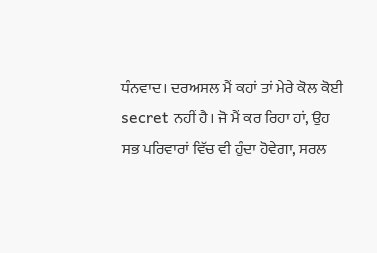ਧੰਨਵਾਦ। ਦਰਅਸਲ ਮੈਂ ਕਹਾਂ ਤਾਂ ਮੇਰੇ ਕੋਲ ਕੋਈ secret ਨਹੀਂ ਹੈ। ਜੋ ਮੈਂ ਕਰ ਰਿਹਾ ਹਾਂ, ਉਹ ਸਭ ਪਰਿਵਾਰਾਂ ਵਿੱਚ ਵੀ ਹੁੰਦਾ ਹੋਵੇਗਾ, ਸਰਲ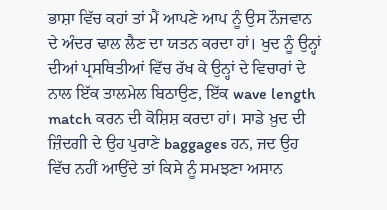ਭਾਸ਼ਾ ਵਿੱਚ ਕਹਾਂ ਤਾਂ ਮੈਂ ਆਪਣੇ ਆਪ ਨੂੰ ਉਸ ਨੌਜਵਾਨ ਦੇ ਅੰਦਰ ਢਾਲ ਲੈਣ ਦਾ ਯਤਨ ਕਰਦਾ ਹਾਂ। ਖੁਦ ਨੂੰ ਉਨ੍ਹਾਂ ਦੀਆਂ ਪ੍ਰਸਥਿਤੀਆਂ ਵਿੱਚ ਰੱਖ ਕੇ ਉਨ੍ਹਾਂ ਦੇ ਵਿਚਾਰਾਂ ਦੇ ਨਾਲ ਇੱਕ ਤਾਲਮੇਲ ਬਿਠਾਉਣ, ਇੱਕ wave length match ਕਰਨ ਦੀ ਕੋਸ਼ਿਸ਼ ਕਰਦਾ ਹਾਂ। ਸਾਡੇ ਖ਼ੁਦ ਦੀ ਜ਼ਿੰਦਗੀ ਦੇ ਉਹ ਪੁਰਾਣੇ baggages ਹਨ, ਜਦ ਉਹ ਵਿੱਚ ਨਹੀਂ ਆਉਂਦੇ ਤਾਂ ਕਿਸੇ ਨੂੰ ਸਮਝਣਾ ਅਸਾਨ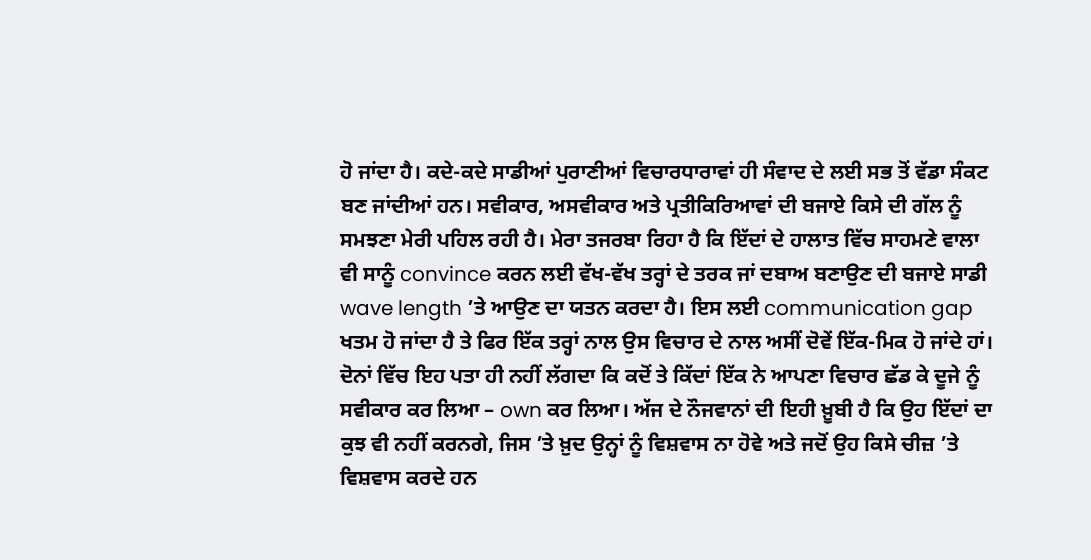ਹੋ ਜਾਂਦਾ ਹੈ। ਕਦੇ-ਕਦੇ ਸਾਡੀਆਂ ਪੁਰਾਣੀਆਂ ਵਿਚਾਰਧਾਰਾਵਾਂ ਹੀ ਸੰਵਾਦ ਦੇ ਲਈ ਸਭ ਤੋਂ ਵੱਡਾ ਸੰਕਟ ਬਣ ਜਾਂਦੀਆਂ ਹਨ। ਸਵੀਕਾਰ, ਅਸਵੀਕਾਰ ਅਤੇ ਪ੍ਰਤੀਕਿਰਿਆਵਾਂ ਦੀ ਬਜਾਏ ਕਿਸੇ ਦੀ ਗੱਲ ਨੂੰ ਸਮਝਣਾ ਮੇਰੀ ਪਹਿਲ ਰਹੀ ਹੈ। ਮੇਰਾ ਤਜਰਬਾ ਰਿਹਾ ਹੈ ਕਿ ਇੱਦਾਂ ਦੇ ਹਾਲਾਤ ਵਿੱਚ ਸਾਹਮਣੇ ਵਾਲਾ ਵੀ ਸਾਨੂੰ convince ਕਰਨ ਲਈ ਵੱਖ-ਵੱਖ ਤਰ੍ਹਾਂ ਦੇ ਤਰਕ ਜਾਂ ਦਬਾਅ ਬਣਾਉਣ ਦੀ ਬਜਾਏ ਸਾਡੀ wave length ’ਤੇ ਆਉਣ ਦਾ ਯਤਨ ਕਰਦਾ ਹੈ। ਇਸ ਲਈ communication gap ਖਤਮ ਹੋ ਜਾਂਦਾ ਹੈ ਤੇ ਫਿਰ ਇੱਕ ਤਰ੍ਹਾਂ ਨਾਲ ਉਸ ਵਿਚਾਰ ਦੇ ਨਾਲ ਅਸੀਂ ਦੋਵੇਂ ਇੱਕ-ਮਿਕ ਹੋ ਜਾਂਦੇ ਹਾਂ। ਦੋਨਾਂ ਵਿੱਚ ਇਹ ਪਤਾ ਹੀ ਨਹੀਂ ਲੱਗਦਾ ਕਿ ਕਦੋਂ ਤੇ ਕਿੱਦਾਂ ਇੱਕ ਨੇ ਆਪਣਾ ਵਿਚਾਰ ਛੱਡ ਕੇ ਦੂਜੇ ਨੂੰ ਸਵੀਕਾਰ ਕਰ ਲਿਆ – own ਕਰ ਲਿਆ। ਅੱਜ ਦੇ ਨੌਜਵਾਨਾਂ ਦੀ ਇਹੀ ਖ਼ੂਬੀ ਹੈ ਕਿ ਉਹ ਇੱਦਾਂ ਦਾ ਕੁਝ ਵੀ ਨਹੀਂ ਕਰਨਗੇ, ਜਿਸ ’ਤੇ ਖ਼ੁਦ ਉਨ੍ਹਾਂ ਨੂੰ ਵਿਸ਼ਵਾਸ ਨਾ ਹੋਵੇ ਅਤੇ ਜਦੋਂ ਉਹ ਕਿਸੇ ਚੀਜ਼ ’ਤੇ ਵਿਸ਼ਵਾਸ ਕਰਦੇ ਹਨ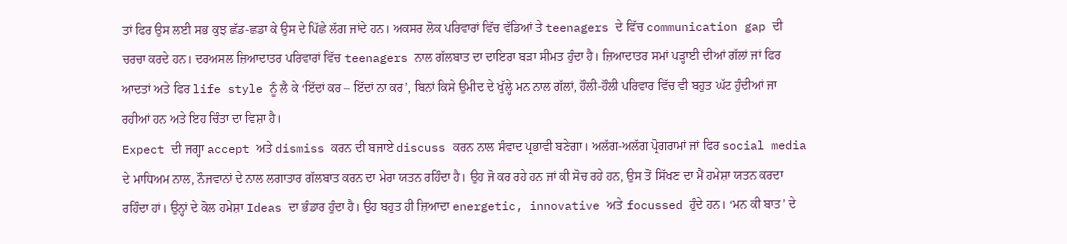ਤਾਂ ਫਿਰ ਉਸ ਲਈ ਸਭ ਕੁਝ ਛੱਡ-ਛਡਾ ਕੇ ਉਸ ਦੇ ਪਿੱਛੇ ਲੱਗ ਜਾਂਦੇ ਹਨ। ਅਕਸਰ ਲੋਕ ਪਰਿਵਾਰਾਂ ਵਿੱਚ ਵੱਡਿਆਂ ਤੇ teenagers ਦੇ ਵਿੱਚ communication gap ਦੀ ਚਰਚਾ ਕਰਦੇ ਹਨ। ਦਰਅਸਲ ਜ਼ਿਆਦਾਤਰ ਪਰਿਵਾਰਾਂ ਵਿੱਚ teenagers ਨਾਲ ਗੱਲਬਾਤ ਦਾ ਦਾਇਰਾ ਬੜਾ ਸੀਮਤ ਹੁੰਦਾ ਹੈ। ਜ਼ਿਆਦਾਤਰ ਸਮਾਂ ਪੜ੍ਹਾਈ ਦੀਆਂ ਗੱਲਾਂ ਜਾਂ ਫਿਰ ਆਦਤਾਂ ਅਤੇ ਫਿਰ life style ਨੂੰ ਲੈ ਕੇ ‘ਇੱਦਾਂ ਕਰ – ਇੱਦਾਂ ਨਾ ਕਰ’, ਬਿਨਾਂ ਕਿਸੇ ਉਮੀਦ ਦੇ ਖੁੱਲ੍ਹੇ ਮਨ ਨਾਲ ਗੱਲਾਂ, ਹੌਲੀ-ਹੌਲੀ ਪਰਿਵਾਰ ਵਿੱਚ ਵੀ ਬਹੁਤ ਘੱਟ ਹੁੰਦੀਆਂ ਜਾ ਰਹੀਆਂ ਹਨ ਅਤੇ ਇਹ ਚਿੰਤਾ ਦਾ ਵਿਸ਼ਾ ਹੈ।
Expect ਦੀ ਜਗ੍ਹਾ accept ਅਤੇ dismiss ਕਰਨ ਦੀ ਬਜਾਏ discuss ਕਰਨ ਨਾਲ ਸੰਵਾਦ ਪ੍ਰਭਾਵੀ ਬਣੇਗਾ। ਅਲੱਗ-ਅਲੱਗ ਪ੍ਰੋਗਰਾਮਾਂ ਜਾਂ ਫਿਰ social media ਦੇ ਮਾਧਿਅਮ ਨਾਲ, ਨੌਜਵਾਨਾਂ ਦੇ ਨਾਲ ਲਗਾਤਾਰ ਗੱਲਬਾਤ ਕਰਨ ਦਾ ਮੇਰਾ ਯਤਨ ਰਹਿੰਦਾ ਹੈ। ਉਹ ਜੋ ਕਰ ਰਹੇ ਹਨ ਜਾਂ ਕੀ ਸੋਚ ਰਹੇ ਹਨ, ਉਸ ਤੋਂ ਸਿੱਖਣ ਦਾ ਮੈਂ ਹਮੇਸ਼ਾ ਯਤਨ ਕਰਦਾ ਰਹਿੰਦਾ ਹਾਂ। ਉਨ੍ਹਾਂ ਦੇ ਕੋਲ ਹਮੇਸ਼ਾ Ideas ਦਾ ਭੰਡਾਰ ਹੁੰਦਾ ਹੈ। ਉਹ ਬਹੁਤ ਹੀ ਜ਼ਿਆਦਾ energetic, innovative ਅਤੇ focussed ਹੁੰਦੇ ਹਨ। ‘ਮਨ ਕੀ ਬਾਤ’ ਦੇ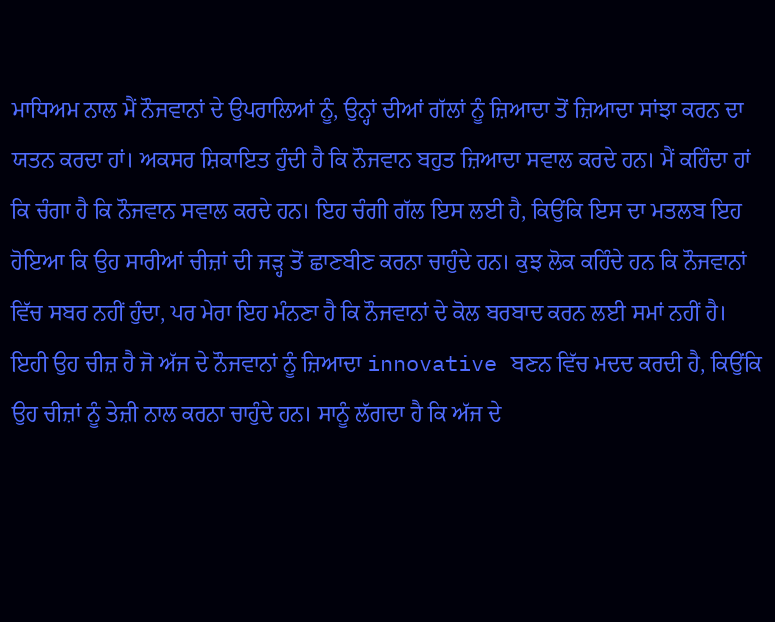ਮਾਧਿਅਮ ਨਾਲ ਮੈਂ ਨੌਜਵਾਨਾਂ ਦੇ ਉਪਰਾਲਿਆਂ ਨੂੰ, ਉਨ੍ਹਾਂ ਦੀਆਂ ਗੱਲਾਂ ਨੂੰ ਜ਼ਿਆਦਾ ਤੋਂ ਜ਼ਿਆਦਾ ਸਾਂਝਾ ਕਰਨ ਦਾ ਯਤਨ ਕਰਦਾ ਹਾਂ। ਅਕਸਰ ਸ਼ਿਕਾਇਤ ਹੁੰਦੀ ਹੈ ਕਿ ਨੌਜਵਾਨ ਬਹੁਤ ਜ਼ਿਆਦਾ ਸਵਾਲ ਕਰਦੇ ਹਨ। ਮੈਂ ਕਹਿੰਦਾ ਹਾਂ ਕਿ ਚੰਗਾ ਹੈ ਕਿ ਨੌਜਵਾਨ ਸਵਾਲ ਕਰਦੇ ਹਨ। ਇਹ ਚੰਗੀ ਗੱਲ ਇਸ ਲਈ ਹੈ, ਕਿਉਂਕਿ ਇਸ ਦਾ ਮਤਲਬ ਇਹ ਹੋਇਆ ਕਿ ਉਹ ਸਾਰੀਆਂ ਚੀਜ਼ਾਂ ਦੀ ਜੜ੍ਹ ਤੋਂ ਛਾਣਬੀਣ ਕਰਨਾ ਚਾਹੁੰਦੇ ਹਨ। ਕੁਝ ਲੋਕ ਕਹਿੰਦੇ ਹਨ ਕਿ ਨੌਜਵਾਨਾਂ ਵਿੱਚ ਸਬਰ ਨਹੀਂ ਹੁੰਦਾ, ਪਰ ਮੇਰਾ ਇਹ ਮੰਨਣਾ ਹੈ ਕਿ ਨੌਜਵਾਨਾਂ ਦੇ ਕੋਲ ਬਰਬਾਦ ਕਰਨ ਲਈ ਸਮਾਂ ਨਹੀਂ ਹੈ। ਇਹੀ ਉਹ ਚੀਜ਼ ਹੈ ਜੋ ਅੱਜ ਦੇ ਨੌਜਵਾਨਾਂ ਨੂੰ ਜ਼ਿਆਦਾ innovative ਬਣਨ ਵਿੱਚ ਮਦਦ ਕਰਦੀ ਹੈ, ਕਿਉਂਕਿ ਉਹ ਚੀਜ਼ਾਂ ਨੂੰ ਤੇਜ਼ੀ ਨਾਲ ਕਰਨਾ ਚਾਹੁੰਦੇ ਹਨ। ਸਾਨੂੰ ਲੱਗਦਾ ਹੈ ਕਿ ਅੱਜ ਦੇ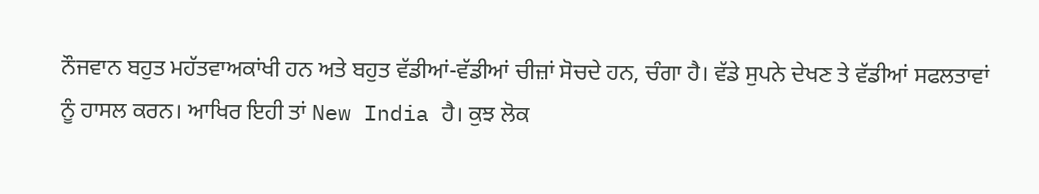ਨੌਜਵਾਨ ਬਹੁਤ ਮਹੱਤਵਾਅਕਾਂਖੀ ਹਨ ਅਤੇ ਬਹੁਤ ਵੱਡੀਆਂ-ਵੱਡੀਆਂ ਚੀਜ਼ਾਂ ਸੋਚਦੇ ਹਨ, ਚੰਗਾ ਹੈ। ਵੱਡੇ ਸੁਪਨੇ ਦੇਖਣ ਤੇ ਵੱਡੀਆਂ ਸਫਲਤਾਵਾਂ ਨੂੰ ਹਾਸਲ ਕਰਨ। ਆਖਿਰ ਇਹੀ ਤਾਂ New India ਹੈ। ਕੁਝ ਲੋਕ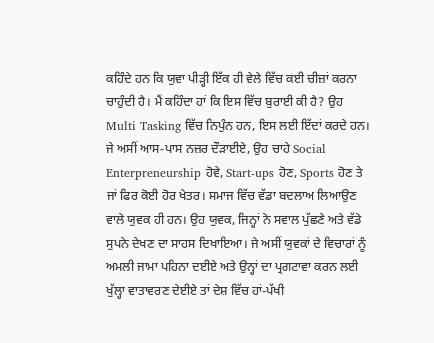ਕਹਿੰਦੇ ਹਨ ਕਿ ਯੁਵਾ ਪੀੜ੍ਹੀ ਇੱਕ ਹੀ ਵੇਲੇ ਵਿੱਚ ਕਈ ਚੀਜ਼ਾਂ ਕਰਨਾ ਚਾਹੁੰਦੀ ਹੈ। ਮੈਂ ਕਹਿੰਦਾ ਹਾਂ ਕਿ ਇਸ ਵਿੱਚ ਬੁਰਾਈ ਕੀ ਹੈ? ਉਹ Multi Tasking ਵਿੱਚ ਨਿਪੁੰਨ ਹਨ, ਇਸ ਲਈ ਇੱਦਾਂ ਕਰਦੇ ਹਨ। ਜੇ ਅਸੀਂ ਆਸ-ਪਾਸ ਨਜ਼ਰ ਦੌੜਾਈਏ, ਉਹ ਚਾਹੇ Social Enterpreneurship ਹੋਵੇ, Start-ups ਹੋਣ, Sports ਹੋਣ ਤੇ ਜਾਂ ਫਿਰ ਕੋਈ ਹੋਰ ਖੇਤਰ। ਸਮਾਜ ਵਿੱਚ ਵੱਡਾ ਬਦਲਾਅ ਲਿਆਉਣ ਵਾਲੇ ਯੁਵਕ ਹੀ ਹਨ। ਉਹ ਯੁਵਕ, ਜਿਨ੍ਹਾਂ ਨੇ ਸਵਾਲ ਪੁੱਛਣੇ ਅਤੇ ਵੱਡੇ ਸੁਪਨੇ ਦੇਖਣ ਦਾ ਸਾਹਸ ਦਿਖਾਇਆ। ਜੇ ਅਸੀਂ ਯੁਵਕਾਂ ਦੇ ਵਿਚਾਰਾਂ ਨੂੰ ਅਮਲੀ ਜਾਮਾ ਪਹਿਨਾ ਦਈਏ ਅਤੇ ਉਨ੍ਹਾਂ ਦਾ ਪ੍ਰਗਟਾਵਾ ਕਰਨ ਲਈ ਖੁੱਲ੍ਹਾ ਵਾਤਾਵਰਣ ਦੇਈਏ ਤਾਂ ਦੇਸ਼ ਵਿੱਚ ਹਾਂ-ਪੱਖੀ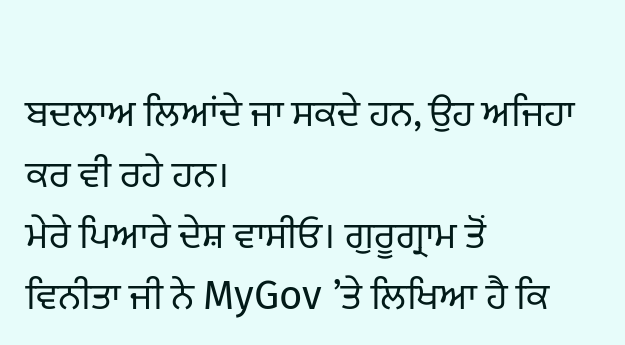ਬਦਲਾਅ ਲਿਆਂਦੇ ਜਾ ਸਕਦੇ ਹਨ, ਉਹ ਅਜਿਹਾ ਕਰ ਵੀ ਰਹੇ ਹਨ।
ਮੇਰੇ ਪਿਆਰੇ ਦੇਸ਼ ਵਾਸੀਓ। ਗੁਰੂਗ੍ਰਾਮ ਤੋਂ ਵਿਨੀਤਾ ਜੀ ਨੇ MyGov ’ਤੇ ਲਿਖਿਆ ਹੈ ਕਿ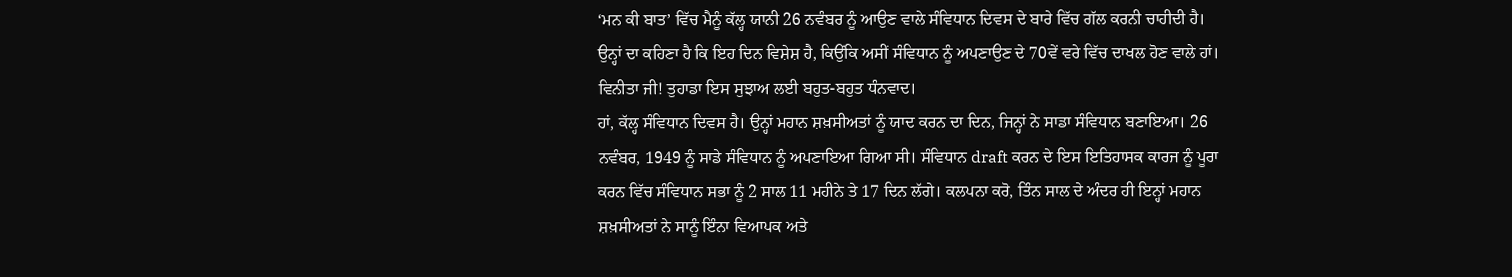‘ਮਨ ਕੀ ਬਾਤ’ ਵਿੱਚ ਮੈਨੂੰ ਕੱਲ੍ਹ ਯਾਨੀ 26 ਨਵੰਬਰ ਨੂੰ ਆਉਣ ਵਾਲੇ ਸੰਵਿਧਾਨ ਦਿਵਸ ਦੇ ਬਾਰੇ ਵਿੱਚ ਗੱਲ ਕਰਨੀ ਚਾਹੀਦੀ ਹੈ। ਉਨ੍ਹਾਂ ਦਾ ਕਹਿਣਾ ਹੈ ਕਿ ਇਹ ਦਿਨ ਵਿਸ਼ੇਸ਼ ਹੈ, ਕਿਉਂਕਿ ਅਸੀਂ ਸੰਵਿਧਾਨ ਨੂੰ ਅਪਣਾਉਣ ਦੇ 70ਵੇਂ ਵਰੇ ਵਿੱਚ ਦਾਖਲ ਹੋਣ ਵਾਲੇ ਹਾਂ। ਵਿਨੀਤਾ ਜੀ! ਤੁਹਾਡਾ ਇਸ ਸੁਝਾਅ ਲਈ ਬਹੁਤ-ਬਹੁਤ ਧੰਨਵਾਦ।
ਹਾਂ, ਕੱਲ੍ਹ ਸੰਵਿਧਾਨ ਦਿਵਸ ਹੈ। ਉਨ੍ਹਾਂ ਮਹਾਨ ਸ਼ਖ਼ਸੀਅਤਾਂ ਨੂੰ ਯਾਦ ਕਰਨ ਦਾ ਦਿਨ, ਜਿਨ੍ਹਾਂ ਨੇ ਸਾਡਾ ਸੰਵਿਧਾਨ ਬਣਾਇਆ। 26 ਨਵੰਬਰ, 1949 ਨੂੰ ਸਾਡੇ ਸੰਵਿਧਾਨ ਨੂੰ ਅਪਣਾਇਆ ਗਿਆ ਸੀ। ਸੰਵਿਧਾਨ draft ਕਰਨ ਦੇ ਇਸ ਇਤਿਹਾਸਕ ਕਾਰਜ ਨੂੰ ਪੂਰਾ ਕਰਨ ਵਿੱਚ ਸੰਵਿਧਾਨ ਸਭਾ ਨੂੰ 2 ਸਾਲ 11 ਮਹੀਨੇ ਤੇ 17 ਦਿਨ ਲੱਗੇ। ਕਲਪਨਾ ਕਰੋ, ਤਿੰਨ ਸਾਲ ਦੇ ਅੰਦਰ ਹੀ ਇਨ੍ਹਾਂ ਮਹਾਨ ਸ਼ਖ਼ਸੀਅਤਾਂ ਨੇ ਸਾਨੂੰ ਇੰਨਾ ਵਿਆਪਕ ਅਤੇ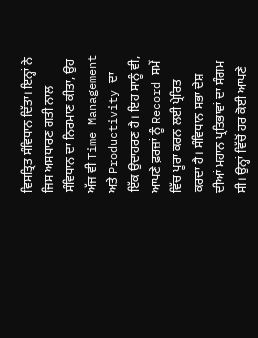ਵਿਸਤ੍ਰਿਤ ਸੰਵਿਧਾਨ ਦਿੱਤਾ। ਇਨ੍ਹਾਂ ਨੇ ਜਿਸ ਅਸਧਾਰਣ ਗਤੀ ਨਾਲ ਸੰਵਿਧਾਨ ਦਾ ਨਿਰਮਾਣ ਕੀਤਾ, ਉਹ ਅੱਜ ਵੀ Time Management ਅਤੇ Productivity ਦਾ ਇੱਕ ਉਦਾਹਰਣ ਹੈ। ਇਹ ਸਾਨੂੰ ਵੀ, ਆਪਣੇ ਫ਼ਰਜ਼ਾਂ ਨੂੰ Record ਸਮੇਂ ਵਿੱਚ ਪੂਰਾ ਕਰਨ ਲਈ ਪ੍ਰੇਰਿਤ ਕਰਦਾ ਹੈ। ਸੰਵਿਧਾਨ ਸਭਾ ਦੇਸ਼ ਦੀਆਂ ਮਹਾਨ ਪ੍ਰਤਿਭਾਵਾਂ ਦਾ ਸੰਗਮ ਸੀ। ਉਨ੍ਹਾਂ ਵਿੱਚੋਂ ਹਰ ਕੋਈ ਆਪਣੇ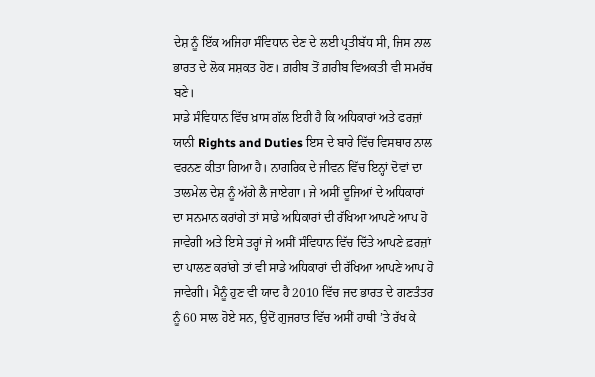ਦੇਸ਼ ਨੂੰ ਇੱਕ ਅਜਿਹਾ ਸੰਵਿਧਾਨ ਦੇਣ ਦੇ ਲਈ ਪ੍ਰਤੀਬੱਧ ਸੀ, ਜਿਸ ਨਾਲ ਭਾਰਤ ਦੇ ਲੋਕ ਸਸ਼ਕਤ ਹੋਣ। ਗ਼ਰੀਬ ਤੋਂ ਗ਼ਰੀਬ ਵਿਅਕਤੀ ਵੀ ਸਮਰੱਥ ਬਣੇ।
ਸਾਡੇ ਸੰਵਿਧਾਨ ਵਿੱਚ ਖ਼ਾਸ ਗੱਲ ਇਹੀ ਹੈ ਕਿ ਅਧਿਕਾਰਾਂ ਅਤੇ ਫਰਜ਼ਾਂ ਯਾਨੀ Rights and Duties ਇਸ ਦੇ ਬਾਰੇ ਵਿੱਚ ਵਿਸਥਾਰ ਨਾਲ ਵਰਨਣ ਕੀਤਾ ਗਿਆ ਹੈ। ਨਾਗਰਿਕ ਦੇ ਜੀਵਨ ਵਿੱਚ ਇਨ੍ਹਾਂ ਦੋਵਾਂ ਦਾ ਤਾਲਮੇਲ ਦੇਸ਼ ਨੂੰ ਅੱਗੇ ਲੈ ਜਾਏਗਾ। ਜੇ ਅਸੀਂ ਦੂਜਿਆਂ ਦੇ ਅਧਿਕਾਰਾਂ ਦਾ ਸਨਮਾਨ ਕਰਾਂਗੇ ਤਾਂ ਸਾਡੇ ਅਧਿਕਾਰਾਂ ਦੀ ਰੱਖਿਆ ਆਪਣੇ ਆਪ ਹੋ ਜਾਵੇਗੀ ਅਤੇ ਇਸੇ ਤਰ੍ਹਾਂ ਜੇ ਅਸੀਂ ਸੰਵਿਧਾਨ ਵਿੱਚ ਦਿੱਤੇ ਆਪਣੇ ਫ਼ਰਜ਼ਾਂ ਦਾ ਪਾਲਣ ਕਰਾਂਗੇ ਤਾਂ ਵੀ ਸਾਡੇ ਅਧਿਕਾਰਾਂ ਦੀ ਰੱਖਿਆ ਆਪਣੇ ਆਪ ਹੋ ਜਾਵੇਗੀ। ਮੈਨੂੰ ਹੁਣ ਵੀ ਯਾਦ ਹੈ 2010 ਵਿੱਚ ਜਦ ਭਾਰਤ ਦੇ ਗਣਤੰਤਰ ਨੂੰ 60 ਸਾਲ ਹੋਏ ਸਨ, ਉਦੋਂ ਗੁਜਰਾਤ ਵਿੱਚ ਅਸੀਂ ਹਾਥੀ ’ਤੇ ਰੱਖ ਕੇ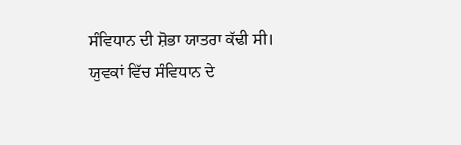ਸੰਵਿਧਾਨ ਦੀ ਸ਼ੋਭਾ ਯਾਤਰਾ ਕੱਢੀ ਸੀ। ਯੁਵਕਾਂ ਵਿੱਚ ਸੰਵਿਧਾਨ ਦੇ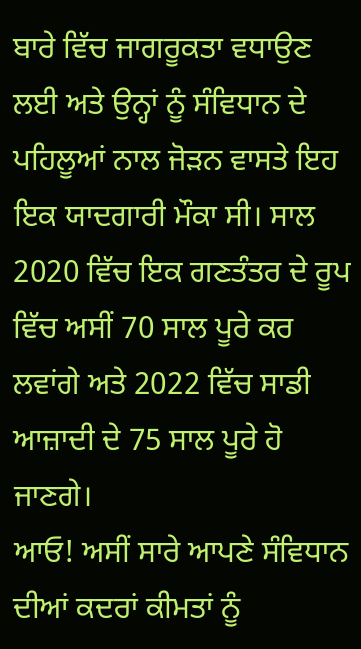ਬਾਰੇ ਵਿੱਚ ਜਾਗਰੂਕਤਾ ਵਧਾਉਣ ਲਈ ਅਤੇ ਉਨ੍ਹਾਂ ਨੂੰ ਸੰਵਿਧਾਨ ਦੇ ਪਹਿਲੂਆਂ ਨਾਲ ਜੋੜਨ ਵਾਸਤੇ ਇਹ ਇਕ ਯਾਦਗਾਰੀ ਮੌਕਾ ਸੀ। ਸਾਲ 2020 ਵਿੱਚ ਇਕ ਗਣਤੰਤਰ ਦੇ ਰੂਪ ਵਿੱਚ ਅਸੀਂ 70 ਸਾਲ ਪੂਰੇ ਕਰ ਲਵਾਂਗੇ ਅਤੇ 2022 ਵਿੱਚ ਸਾਡੀ ਆਜ਼ਾਦੀ ਦੇ 75 ਸਾਲ ਪੂਰੇ ਹੋ ਜਾਣਗੇ।
ਆਓ! ਅਸੀਂ ਸਾਰੇ ਆਪਣੇ ਸੰਵਿਧਾਨ ਦੀਆਂ ਕਦਰਾਂ ਕੀਮਤਾਂ ਨੂੰ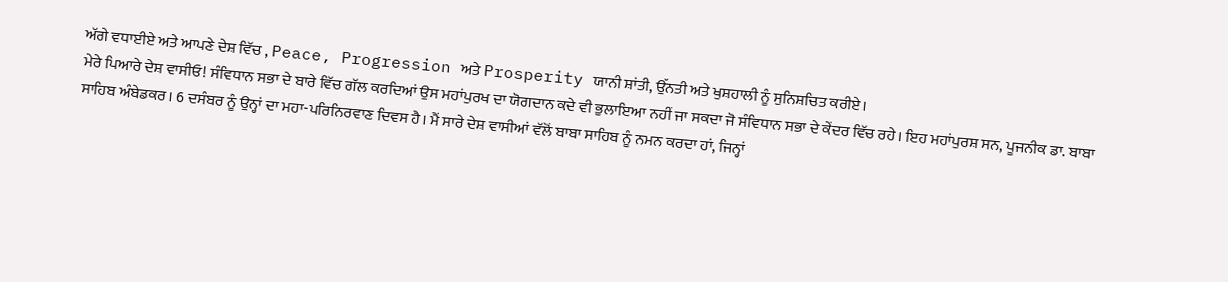ਅੱਗੇ ਵਧਾਈਏ ਅਤੇ ਆਪਣੇ ਦੇਸ਼ ਵਿੱਚ , Peace, Progression ਅਤੇ Prosperity ਯਾਨੀ ਸ਼ਾਂਤੀ, ਉੱਨਤੀ ਅਤੇ ਖੁਸ਼ਹਾਲੀ ਨੂੰ ਸੁਨਿਸ਼ਚਿਤ ਕਰੀਏ।
ਮੇਰੇ ਪਿਆਰੇ ਦੇਸ਼ ਵਾਸੀਓ! ਸੰਵਿਧਾਨ ਸਭਾ ਦੇ ਬਾਰੇ ਵਿੱਚ ਗੱਲ ਕਰਦਿਆਂ ਉਸ ਮਹਾਂਪੁਰਖ ਦਾ ਯੋਗਦਾਨ ਕਦੇ ਵੀ ਭੁਲਾਇਆ ਨਹੀਂ ਜਾ ਸਕਦਾ ਜੋ ਸੰਵਿਧਾਨ ਸਭਾ ਦੇ ਕੇਂਦਰ ਵਿੱਚ ਰਹੇ। ਇਹ ਮਹਾਂਪੁਰਸ਼ ਸਨ, ਪੂਜਨੀਕ ਡਾ. ਬਾਬਾ ਸਾਹਿਬ ਅੰਬੇਡਕਰ। 6 ਦਸੰਬਰ ਨੂੰ ਉਨ੍ਹਾਂ ਦਾ ਮਹਾ-ਪਰਿਨਿਰਵਾਣ ਦਿਵਸ ਹੈ। ਮੈਂ ਸਾਰੇ ਦੇਸ਼ ਵਾਸੀਆਂ ਵੱਲੋਂ ਬਾਬਾ ਸਾਹਿਬ ਨੂੰ ਨਮਨ ਕਰਦਾ ਹਾਂ, ਜਿਨ੍ਹਾਂ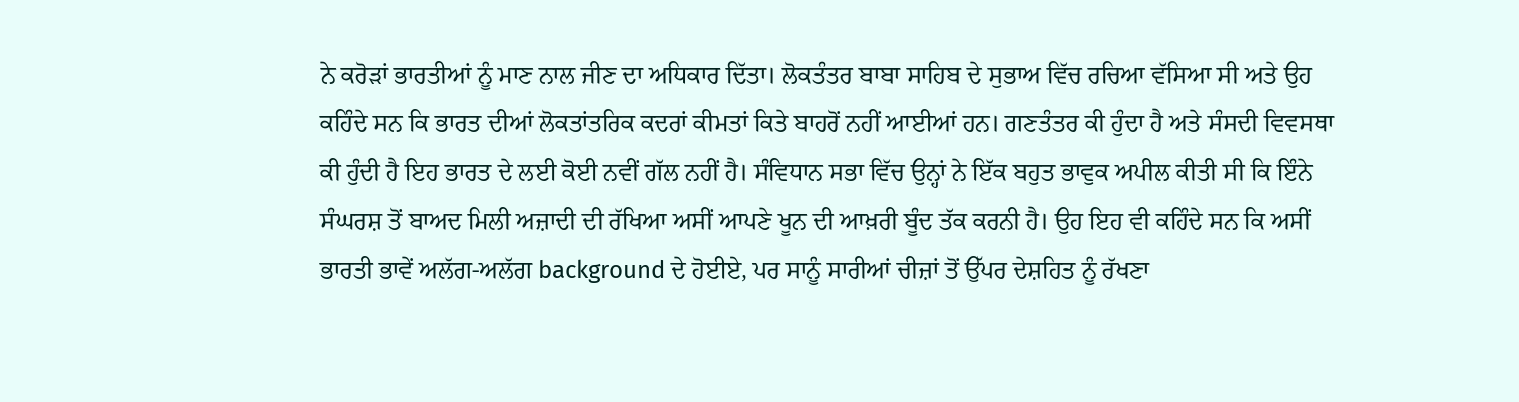ਨੇ ਕਰੋੜਾਂ ਭਾਰਤੀਆਂ ਨੂੰ ਮਾਣ ਨਾਲ ਜੀਣ ਦਾ ਅਧਿਕਾਰ ਦਿੱਤਾ। ਲੋਕਤੰਤਰ ਬਾਬਾ ਸਾਹਿਬ ਦੇ ਸੁਭਾਅ ਵਿੱਚ ਰਚਿਆ ਵੱਸਿਆ ਸੀ ਅਤੇ ਉਹ ਕਹਿੰਦੇ ਸਨ ਕਿ ਭਾਰਤ ਦੀਆਂ ਲੋਕਤਾਂਤਰਿਕ ਕਦਰਾਂ ਕੀਮਤਾਂ ਕਿਤੇ ਬਾਹਰੋਂ ਨਹੀਂ ਆਈਆਂ ਹਨ। ਗਣਤੰਤਰ ਕੀ ਹੁੰਦਾ ਹੈ ਅਤੇ ਸੰਸਦੀ ਵਿਵਸਥਾ ਕੀ ਹੁੰਦੀ ਹੈ ਇਹ ਭਾਰਤ ਦੇ ਲਈ ਕੋਈ ਨਵੀਂ ਗੱਲ ਨਹੀਂ ਹੈ। ਸੰਵਿਧਾਨ ਸਭਾ ਵਿੱਚ ਉਨ੍ਹਾਂ ਨੇ ਇੱਕ ਬਹੁਤ ਭਾਵੁਕ ਅਪੀਲ ਕੀਤੀ ਸੀ ਕਿ ਇੰਨੇ ਸੰਘਰਸ਼ ਤੋਂ ਬਾਅਦ ਮਿਲੀ ਅਜ਼ਾਦੀ ਦੀ ਰੱਖਿਆ ਅਸੀਂ ਆਪਣੇ ਖੂਨ ਦੀ ਆਖ਼ਰੀ ਬੂੰਦ ਤੱਕ ਕਰਨੀ ਹੈ। ਉਹ ਇਹ ਵੀ ਕਹਿੰਦੇ ਸਨ ਕਿ ਅਸੀਂ ਭਾਰਤੀ ਭਾਵੇਂ ਅਲੱਗ-ਅਲੱਗ background ਦੇ ਹੋਈਏ, ਪਰ ਸਾਨੂੰ ਸਾਰੀਆਂ ਚੀਜ਼ਾਂ ਤੋਂ ਉੱਪਰ ਦੇਸ਼ਹਿਤ ਨੂੰ ਰੱਖਣਾ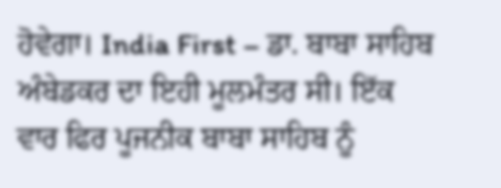ਹੋਵੇਗਾ। India First – ਡਾ. ਬਾਬਾ ਸਾਹਿਬ ਅੰਬੇਡਕਰ ਦਾ ਇਹੀ ਮੂਲਮੰਤਰ ਸੀ। ਇੱਕ ਵਾਰ ਫਿਰ ਪੂਜਨੀਕ ਬਾਬਾ ਸਾਹਿਬ ਨੂੰ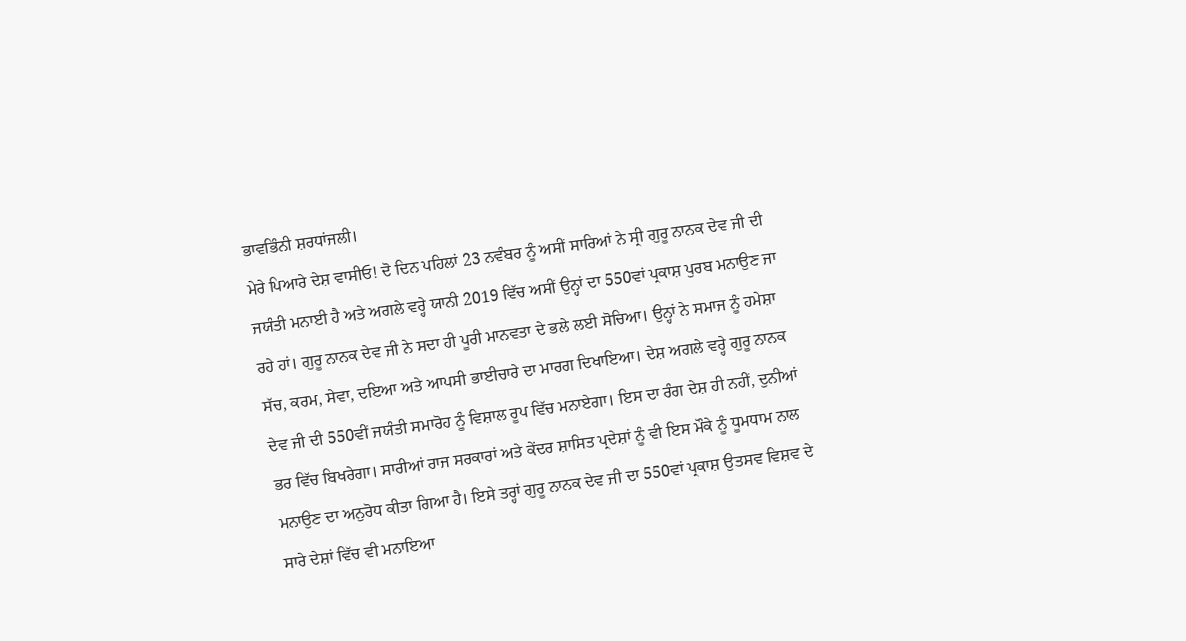ਭਾਵਭਿੰਨੀ ਸ਼ਰਧਾਂਜਲੀ।
ਮੇਰੇ ਪਿਆਰੇ ਦੇਸ਼ ਵਾਸੀਓ! ਦੋ ਦਿਨ ਪਹਿਲਾਂ 23 ਨਵੰਬਰ ਨੂੰ ਅਸੀਂ ਸਾਰਿਆਂ ਨੇ ਸ੍ਰੀ ਗੁਰੂ ਨਾਨਕ ਦੇਵ ਜੀ ਦੀ ਜਯੰਤੀ ਮਨਾਈ ਹੈ ਅਤੇ ਅਗਲੇ ਵਰ੍ਹੇ ਯਾਨੀ 2019 ਵਿੱਚ ਅਸੀਂ ਉਨ੍ਹਾਂ ਦਾ 550ਵਾਂ ਪ੍ਰਕਾਸ਼ ਪੁਰਬ ਮਨਾਉਣ ਜਾ ਰਹੇ ਹਾਂ। ਗੁਰੂ ਨਾਨਕ ਦੇਵ ਜੀ ਨੇ ਸਦਾ ਹੀ ਪੂਰੀ ਮਾਨਵਤਾ ਦੇ ਭਲੇ ਲਈ ਸੋਚਿਆ। ਉਨ੍ਹਾਂ ਨੇ ਸਮਾਜ ਨੂੰ ਹਮੇਸ਼ਾ ਸੱਚ, ਕਰਮ, ਸੇਵਾ, ਦਇਆ ਅਤੇ ਆਪਸੀ ਭਾਈਚਾਰੇ ਦਾ ਮਾਰਗ ਦਿਖਾਇਆ। ਦੇਸ਼ ਅਗਲੇ ਵਰ੍ਹੇ ਗੁਰੂ ਨਾਨਕ ਦੇਵ ਜੀ ਦੀ 550ਵੀਂ ਜਯੰਤੀ ਸਮਾਰੋਹ ਨੂੰ ਵਿਸ਼ਾਲ ਰੂਪ ਵਿੱਚ ਮਨਾਏਗਾ। ਇਸ ਦਾ ਰੰਗ ਦੇਸ਼ ਹੀ ਨਹੀਂ, ਦੁਨੀਆਂ ਭਰ ਵਿੱਚ ਬਿਖਰੇਗਾ। ਸਾਰੀਆਂ ਰਾਜ ਸਰਕਾਰਾਂ ਅਤੇ ਕੇਂਦਰ ਸ਼ਾਸਿਤ ਪ੍ਰਦੇਸ਼ਾਂ ਨੂੰ ਵੀ ਇਸ ਮੌਕੇ ਨੂੰ ਧੂਮਧਾਮ ਨਾਲ ਮਨਾਉਣ ਦਾ ਅਨੁਰੋਧ ਕੀਤਾ ਗਿਆ ਹੈ। ਇਸੇ ਤਰ੍ਹਾਂ ਗੁਰੂ ਨਾਨਕ ਦੇਵ ਜੀ ਦਾ 550ਵਾਂ ਪ੍ਰਕਾਸ਼ ਉਤਸਵ ਵਿਸ਼ਵ ਦੇ ਸਾਰੇ ਦੇਸ਼ਾਂ ਵਿੱਚ ਵੀ ਮਨਾਇਆ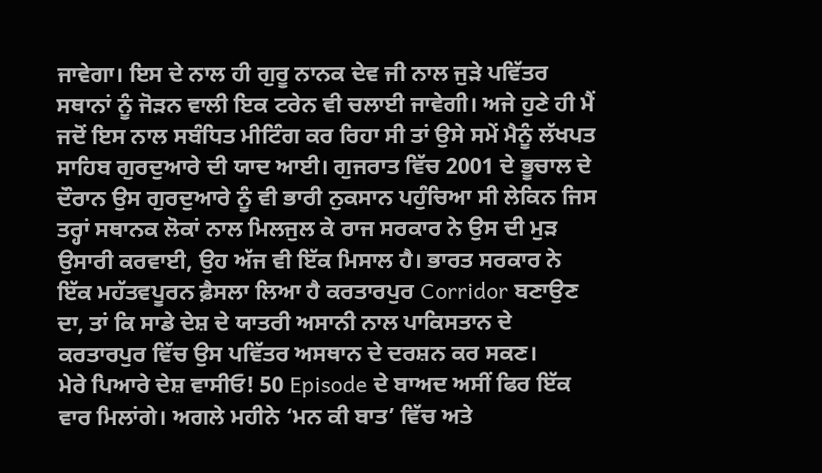ਜਾਵੇਗਾ। ਇਸ ਦੇ ਨਾਲ ਹੀ ਗੁਰੂ ਨਾਨਕ ਦੇਵ ਜੀ ਨਾਲ ਜੁੜੇ ਪਵਿੱਤਰ ਸਥਾਨਾਂ ਨੂੰ ਜੋੜਨ ਵਾਲੀ ਇਕ ਟਰੇਨ ਵੀ ਚਲਾਈ ਜਾਵੇਗੀ। ਅਜੇ ਹੁਣੇ ਹੀ ਮੈਂ ਜਦੋਂ ਇਸ ਨਾਲ ਸਬੰਧਿਤ ਮੀਟਿੰਗ ਕਰ ਰਿਹਾ ਸੀ ਤਾਂ ਉਸੇ ਸਮੇਂ ਮੈਨੂੰ ਲੱਖਪਤ ਸਾਹਿਬ ਗੁਰਦੁਆਰੇ ਦੀ ਯਾਦ ਆਈ। ਗੁਜਰਾਤ ਵਿੱਚ 2001 ਦੇ ਭੂਚਾਲ ਦੇ ਦੌਰਾਨ ਉਸ ਗੁਰਦੁਆਰੇ ਨੂੰ ਵੀ ਭਾਰੀ ਨੁਕਸਾਨ ਪਹੁੰਚਿਆ ਸੀ ਲੇਕਿਨ ਜਿਸ ਤਰ੍ਹਾਂ ਸਥਾਨਕ ਲੋਕਾਂ ਨਾਲ ਮਿਲਜੁਲ ਕੇ ਰਾਜ ਸਰਕਾਰ ਨੇ ਉਸ ਦੀ ਮੁੜ ਉਸਾਰੀ ਕਰਵਾਈ, ਉਹ ਅੱਜ ਵੀ ਇੱਕ ਮਿਸਾਲ ਹੈ। ਭਾਰਤ ਸਰਕਾਰ ਨੇ ਇੱਕ ਮਹੱਤਵਪੂਰਨ ਫ਼ੈਸਲਾ ਲਿਆ ਹੈ ਕਰਤਾਰਪੁਰ Corridor ਬਣਾਉਣ ਦਾ, ਤਾਂ ਕਿ ਸਾਡੇ ਦੇਸ਼ ਦੇ ਯਾਤਰੀ ਅਸਾਨੀ ਨਾਲ ਪਾਕਿਸਤਾਨ ਦੇ ਕਰਤਾਰਪੁਰ ਵਿੱਚ ਉਸ ਪਵਿੱਤਰ ਅਸਥਾਨ ਦੇ ਦਰਸ਼ਨ ਕਰ ਸਕਣ।
ਮੇਰੇ ਪਿਆਰੇ ਦੇਸ਼ ਵਾਸੀਓ! 50 Episode ਦੇ ਬਾਅਦ ਅਸੀਂ ਫਿਰ ਇੱਕ ਵਾਰ ਮਿਲਾਂਗੇ। ਅਗਲੇ ਮਹੀਨੇ ‘ਮਨ ਕੀ ਬਾਤ’ ਵਿੱਚ ਅਤੇ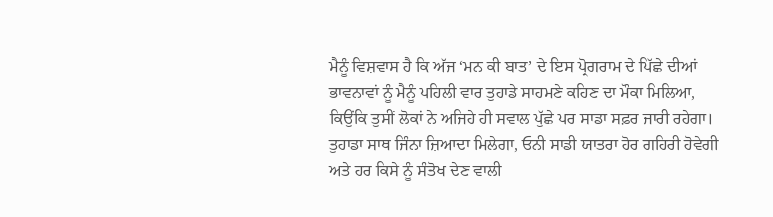ਮੈਨੂੰ ਵਿਸ਼ਵਾਸ ਹੈ ਕਿ ਅੱਜ ‘ਮਨ ਕੀ ਬਾਤ’ ਦੇ ਇਸ ਪ੍ਰੋਗਰਾਮ ਦੇ ਪਿੱਛੇ ਦੀਆਂ ਭਾਵਨਾਵਾਂ ਨੂੰ ਮੈਨੂੰ ਪਹਿਲੀ ਵਾਰ ਤੁਹਾਡੇ ਸਾਹਮਣੇ ਕਹਿਣ ਦਾ ਮੌਕਾ ਮਿਲਿਆ, ਕਿਉਂਕਿ ਤੁਸੀਂ ਲੋਕਾਂ ਨੇ ਅਜਿਹੇ ਹੀ ਸਵਾਲ ਪੁੱਛੇ ਪਰ ਸਾਡਾ ਸਫ਼ਰ ਜਾਰੀ ਰਹੇਗਾ। ਤੁਹਾਡਾ ਸਾਥ ਜਿੰਨਾ ਜ਼ਿਆਦਾ ਮਿਲੇਗਾ, ਓਨੀ ਸਾਡੀ ਯਾਤਰਾ ਹੋਰ ਗਹਿਰੀ ਹੋਵੇਗੀ ਅਤੇ ਹਰ ਕਿਸੇ ਨੂੰ ਸੰਤੋਖ ਦੇਣ ਵਾਲੀ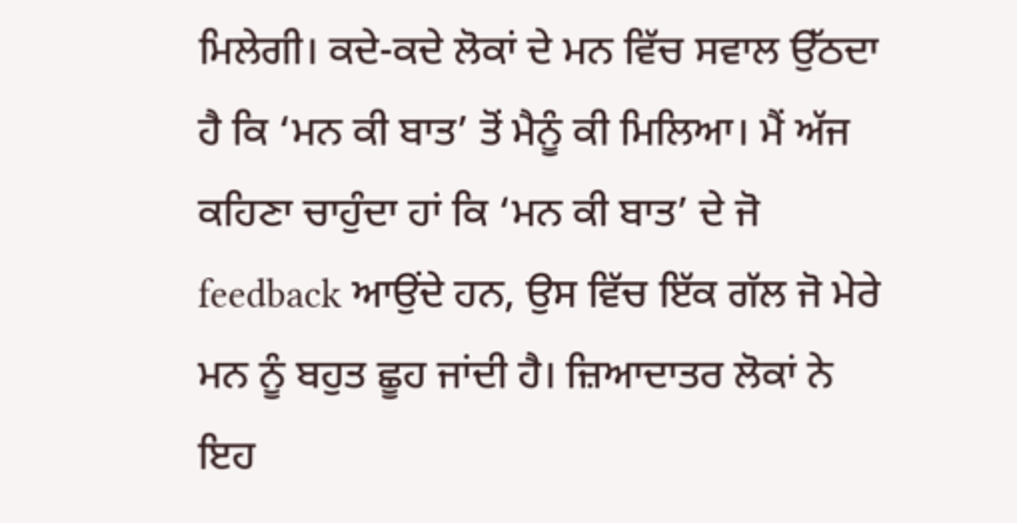ਮਿਲੇਗੀ। ਕਦੇ-ਕਦੇ ਲੋਕਾਂ ਦੇ ਮਨ ਵਿੱਚ ਸਵਾਲ ਉੱਠਦਾ ਹੈ ਕਿ ‘ਮਨ ਕੀ ਬਾਤ’ ਤੋਂ ਮੈਨੂੰ ਕੀ ਮਿਲਿਆ। ਮੈਂ ਅੱਜ ਕਹਿਣਾ ਚਾਹੁੰਦਾ ਹਾਂ ਕਿ ‘ਮਨ ਕੀ ਬਾਤ’ ਦੇ ਜੋ feedback ਆਉਂਦੇ ਹਨ, ਉਸ ਵਿੱਚ ਇੱਕ ਗੱਲ ਜੋ ਮੇਰੇ ਮਨ ਨੂੰ ਬਹੁਤ ਛੂਹ ਜਾਂਦੀ ਹੈ। ਜ਼ਿਆਦਾਤਰ ਲੋਕਾਂ ਨੇ ਇਹ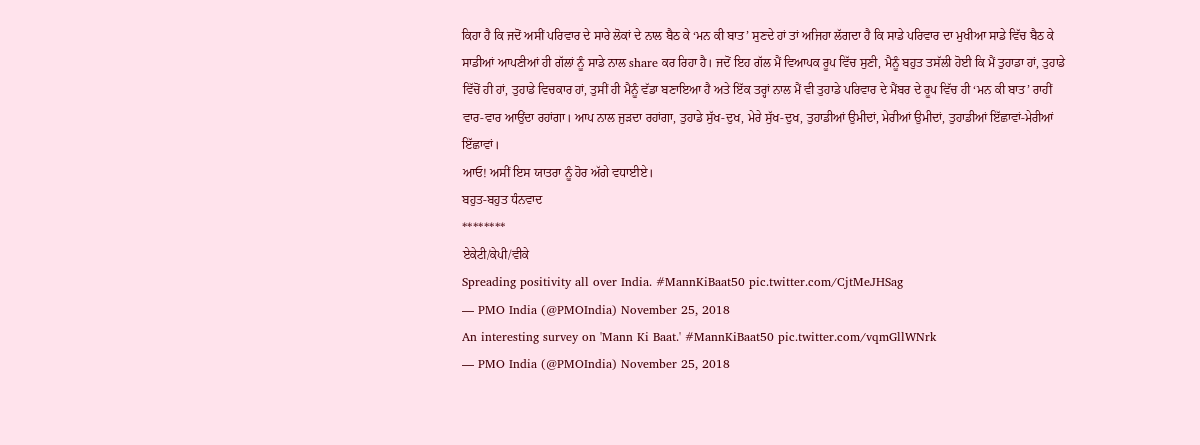ਕਿਹਾ ਹੈ ਕਿ ਜਦੋਂ ਅਸੀਂ ਪਰਿਵਾਰ ਦੇ ਸਾਰੇ ਲੋਕਾਂ ਦੇ ਨਾਲ ਬੈਠ ਕੇ ‘ਮਨ ਕੀ ਬਾਤ’ ਸੁਣਦੇ ਹਾਂ ਤਾਂ ਅਜਿਹਾ ਲੱਗਦਾ ਹੈ ਕਿ ਸਾਡੇ ਪਰਿਵਾਰ ਦਾ ਮੁਖੀਆ ਸਾਡੇ ਵਿੱਚ ਬੈਠ ਕੇ ਸਾਡੀਆਂ ਆਪਣੀਆਂ ਹੀ ਗੱਲਾਂ ਨੂੰ ਸਾਡੇ ਨਾਲ share ਕਰ ਰਿਹਾ ਹੈ। ਜਦੋਂ ਇਹ ਗੱਲ ਮੈਂ ਵਿਆਪਕ ਰੂਪ ਵਿੱਚ ਸੁਣੀ, ਮੈਨੂੰ ਬਹੁਤ ਤਸੱਲੀ ਹੋਈ ਕਿ ਮੈਂ ਤੁਹਾਡਾ ਹਾਂ, ਤੁਹਾਡੇ ਵਿੱਚੋਂ ਹੀ ਹਾਂ, ਤੁਹਾਡੇ ਵਿਚਕਾਰ ਹਾਂ, ਤੁਸੀਂ ਹੀ ਮੈਨੂੰ ਵੱਡਾ ਬਣਾਇਆ ਹੈ ਅਤੇ ਇੱਕ ਤਰ੍ਹਾਂ ਨਾਲ ਮੈਂ ਵੀ ਤੁਹਾਡੇ ਪਰਿਵਾਰ ਦੇ ਮੈਂਬਰ ਦੇ ਰੂਪ ਵਿੱਚ ਹੀ ‘ਮਨ ਕੀ ਬਾਤ’ ਰਾਹੀਂ ਵਾਰ-ਵਾਰ ਆਉਂਦਾ ਰਹਾਂਗਾ। ਆਪ ਨਾਲ ਜੁੜਦਾ ਰਹਾਂਗਾ, ਤੁਹਾਡੇ ਸੁੱਖ-ਦੁਖ, ਮੇਰੇ ਸੁੱਖ-ਦੁਖ, ਤੁਹਾਡੀਆਂ ਉਮੀਦਾਂ, ਮੇਰੀਆਂ ਉਮੀਦਾਂ, ਤੁਹਾਡੀਆਂ ਇੱਛਾਵਾਂ-ਮੇਰੀਆਂ ਇੱਛਾਵਾਂ।
ਆਓ! ਅਸੀਂ ਇਸ ਯਾਤਰਾ ਨੂੰ ਹੋਰ ਅੱਗੇ ਵਧਾਈਏ।
ਬਹੁਤ-ਬਹੁਤ ਧੰਨਵਾਦ
********
ਏਕੇਟੀ/ਕੇਪੀ/ਵੀਕੇ
Spreading positivity all over India. #MannKiBaat50 pic.twitter.com/CjtMeJHSag
— PMO India (@PMOIndia) November 25, 2018
An interesting survey on 'Mann Ki Baat.' #MannKiBaat50 pic.twitter.com/vqmGllWNrk
— PMO India (@PMOIndia) November 25, 2018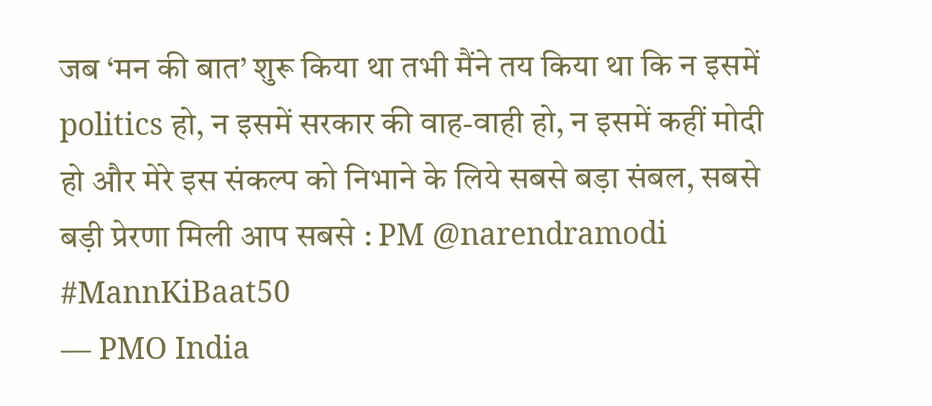जब ‘मन की बात’ शुरू किया था तभी मैंने तय किया था कि न इसमें politics हो, न इसमें सरकार की वाह-वाही हो, न इसमें कहीं मोदी हो और मेरे इस संकल्प को निभाने के लिये सबसे बड़ा संबल, सबसे बड़ी प्रेरणा मिली आप सबसे : PM @narendramodi #MannKiBaat50
— PMO India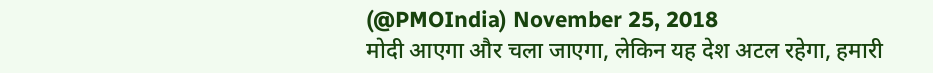(@PMOIndia) November 25, 2018
मोदी आएगा और चला जाएगा, लेकिन यह देश अटल रहेगा, हमारी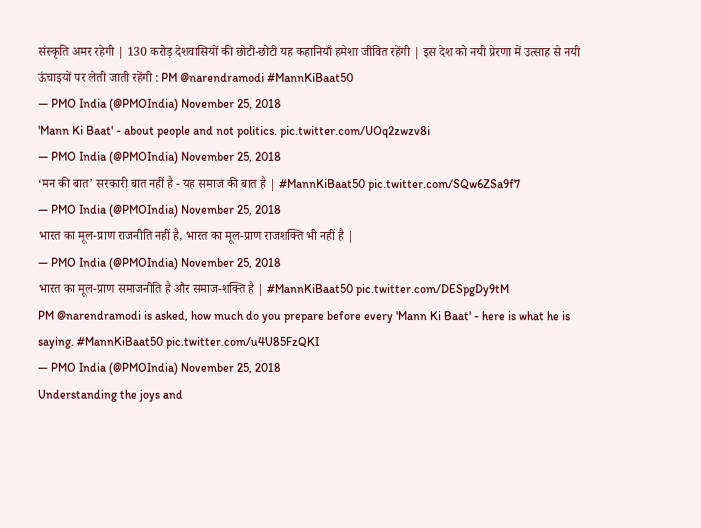संस्कृति अमर रहेगी | 130 करोड़ देशवासियों की छोटी-छोटी यह कहानियाँ हमेशा जीवित रहेंगी | इस देश को नयी प्रेरणा में उत्साह से नयी ऊंचाइयों पर लेती जाती रहेंगी : PM @narendramodi #MannKiBaat50
— PMO India (@PMOIndia) November 25, 2018
'Mann Ki Baat' - about people and not politics. pic.twitter.com/UOq2zwzv8i
— PMO India (@PMOIndia) November 25, 2018
‘मन की बात’ सरकारी बात नहीं है - यह समाज की बात है | #MannKiBaat50 pic.twitter.com/SQw6ZSa9f7
— PMO India (@PMOIndia) November 25, 2018
भारत का मूल-प्राण राजनीति नहीं है, भारत का मूल-प्राण राजशक्ति भी नहीं है |
— PMO India (@PMOIndia) November 25, 2018
भारत का मूल-प्राण समाजनीति है और समाज-शक्ति है | #MannKiBaat50 pic.twitter.com/DESpgDy9tM
PM @narendramodi is asked, how much do you prepare before every 'Mann Ki Baat' - here is what he is saying. #MannKiBaat50 pic.twitter.com/u4U85FzQKI
— PMO India (@PMOIndia) November 25, 2018
Understanding the joys and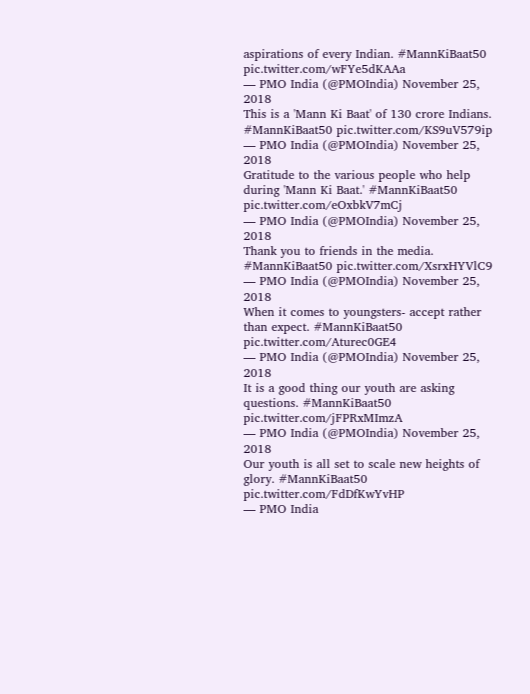aspirations of every Indian. #MannKiBaat50 pic.twitter.com/wFYe5dKAAa
— PMO India (@PMOIndia) November 25, 2018
This is a 'Mann Ki Baat' of 130 crore Indians. #MannKiBaat50 pic.twitter.com/KS9uV579ip
— PMO India (@PMOIndia) November 25, 2018
Gratitude to the various people who help during 'Mann Ki Baat.' #MannKiBaat50 pic.twitter.com/eOxbkV7mCj
— PMO India (@PMOIndia) November 25, 2018
Thank you to friends in the media. #MannKiBaat50 pic.twitter.com/XsrxHYVlC9
— PMO India (@PMOIndia) November 25, 2018
When it comes to youngsters- accept rather than expect. #MannKiBaat50 pic.twitter.com/Aturec0GE4
— PMO India (@PMOIndia) November 25, 2018
It is a good thing our youth are asking questions. #MannKiBaat50 pic.twitter.com/jFPRxMImzA
— PMO India (@PMOIndia) November 25, 2018
Our youth is all set to scale new heights of glory. #MannKiBaat50 pic.twitter.com/FdDfKwYvHP
— PMO India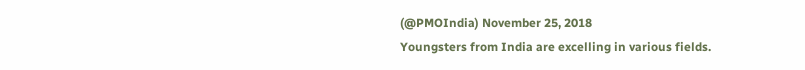(@PMOIndia) November 25, 2018
Youngsters from India are excelling in various fields.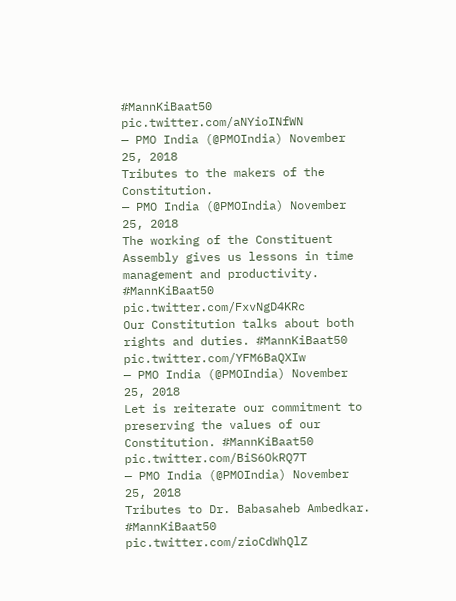#MannKiBaat50 pic.twitter.com/aNYioINfWN
— PMO India (@PMOIndia) November 25, 2018
Tributes to the makers of the Constitution.
— PMO India (@PMOIndia) November 25, 2018
The working of the Constituent Assembly gives us lessons in time management and productivity. #MannKiBaat50 pic.twitter.com/FxvNgD4KRc
Our Constitution talks about both rights and duties. #MannKiBaat50 pic.twitter.com/YFM6BaQXIw
— PMO India (@PMOIndia) November 25, 2018
Let is reiterate our commitment to preserving the values of our Constitution. #MannKiBaat50 pic.twitter.com/BiS6OkRQ7T
— PMO India (@PMOIndia) November 25, 2018
Tributes to Dr. Babasaheb Ambedkar. #MannKiBaat50 pic.twitter.com/zioCdWhQlZ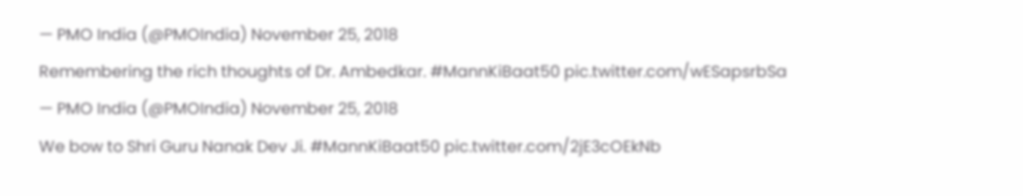— PMO India (@PMOIndia) November 25, 2018
Remembering the rich thoughts of Dr. Ambedkar. #MannKiBaat50 pic.twitter.com/wESapsrbSa
— PMO India (@PMOIndia) November 25, 2018
We bow to Shri Guru Nanak Dev Ji. #MannKiBaat50 pic.twitter.com/2jE3cOEkNb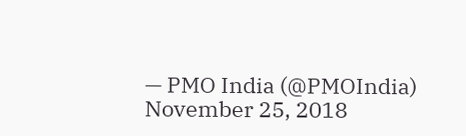— PMO India (@PMOIndia) November 25, 2018